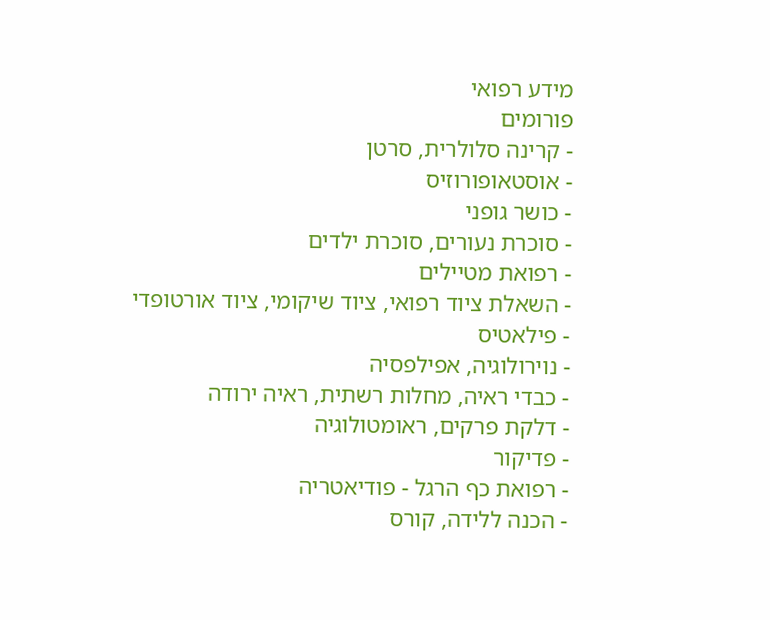מידע רפואי
פורומים
- קרינה סלולרית, סרטן
- אוסטאופורוזיס
- כושר גופני
- סוכרת נעורים, סוכרת ילדים
- רפואת מטיילים
- השאלת ציוד רפואי, ציוד שיקומי, ציוד אורטופדי
- פילאטיס
- נוירולוגיה, אפילפסיה
- כבדי ראיה, מחלות רשתית, ראיה ירודה
- דלקת פרקים, ראומטולוגיה
- פדיקור
- רפואת כף הרגל - פודיאטריה
- הכנה ללידה, קורס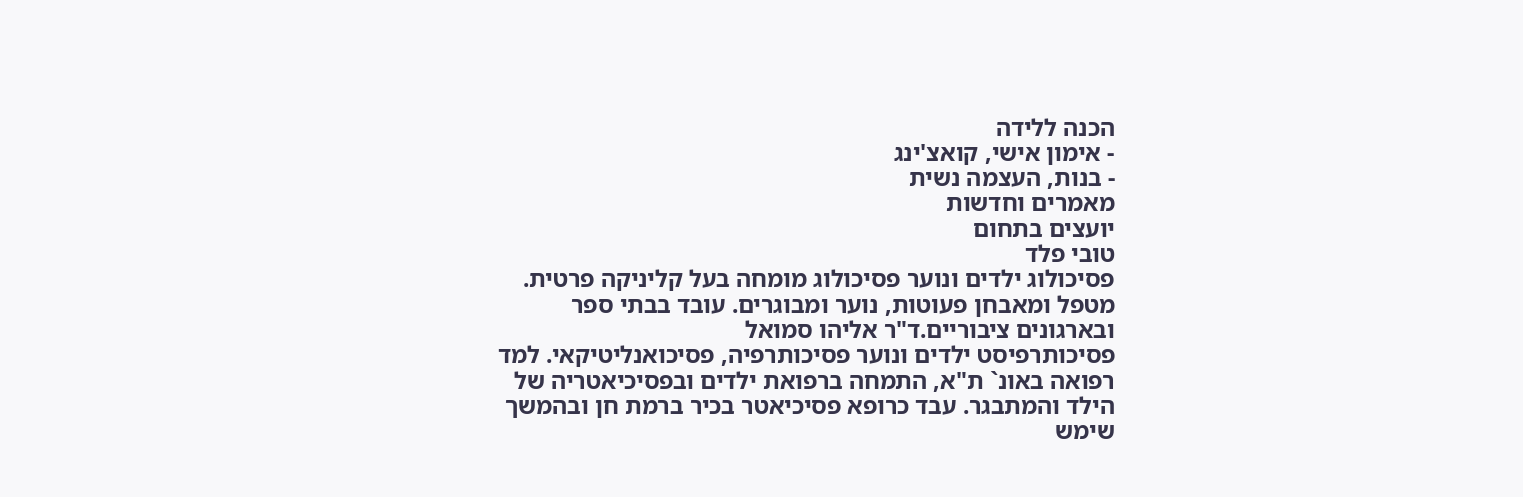הכנה ללידה
- אימון אישי, קואצ'ינג
- בנות, העצמה נשית
מאמרים וחדשות
יועצים בתחום
טובי פלד
פסיכולוג ילדים ונוער פסיכולוג מומחה בעל קליניקה פרטית. מטפל ומאבחן פעוטות, נוער ומבוגרים. עובד בבתי ספר ובארגונים ציבוריים.ד"ר אליהו סמואל
פסיכותרפיסט ילדים ונוער פסיכותרפיה, פסיכואנליטיקאי. למד רפואה באונ` ת"א, התמחה ברפואת ילדים ובפסיכיאטריה של הילד והמתבגר. עבד כרופא פסיכיאטר בכיר ברמת חן ובהמשך שימש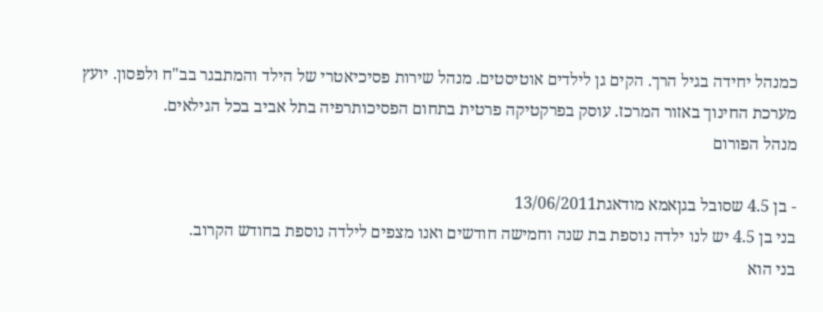כמנהל יחידה בגיל הרך. הקים גן לילדים אוטיסטים. מנהל שירות פסיכיאטרי של הילד והמתבגר בב"ח ולפסון. יועץ מערכת החינוך באזור המרכז. עוסק בפרקטיקה פרטית בתחום הפסיכותרפיה בתל אביב בכל הגילאים.
מנהל הפורום

- בן 4.5 שסובל בגןאמא מודאגת13/06/2011
בני בן 4.5 יש לנו ילדה נוספת בת שנה וחמישה חודשים ואנו מצפים לילדה נוספת בחודש הקרוב.
בני הוא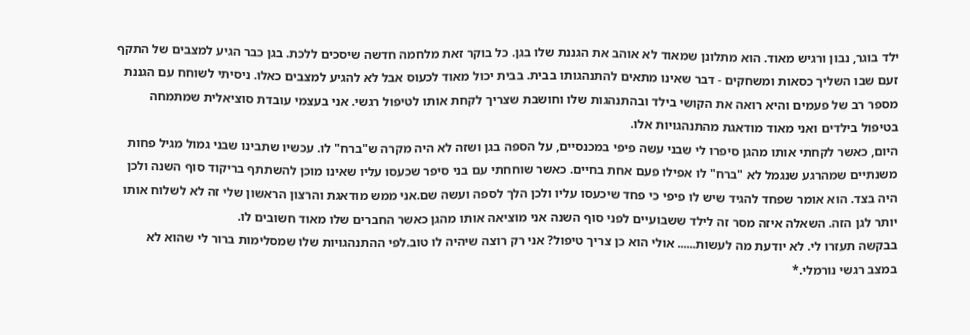ילד בוגר, נבון ורגיש מאוד. הוא מתלונן שמאוד לא אוהב את הגננת שלו בגן. כל בוקר זאת מלחמה חדשה שיסכים ללכת. בגן כבר הגיע למצבים של התקף זעם שבו השליך כסאות ומשחקים - דבר שאינו מתאים להתנהגותו בבית. בבית יכול מאוד לכעוס אבל לא להגיע למצבים כאלו. ניסיתי לשוחח עם הגננת מספר רב של פעמים והיא רואה את הקושי בילד ובהתנהגות שלו וחושבת שצריך לקחת אותו לטיפול רגשי. אני בעצמי עובדת סוציאלית שמתמחה בטיפול בילדים ואני מאוד מודאגת מהתנהגויות אלו.
היום, כאשר לקחתי אותו מהגן סיפרו לי שבני עשה פיפי במכנסיים, על הספה בגן ושזה לא היה מקרה ש"ברח" לו. עכשיו שתבינו שבני גמול מגיל פחות משנתיים שמהרגע שנגמל לא "ברח" לו אפילו פעם אחת בחיים. כאשר שוחחתי עם בני סיפר שכעסו עליו שאינו מוכן להשתתף בריקוד סוף השנה ולכן היה בצד. הוא אומר שפחד להגיד שיש לו פיפי כי פחד שיכעסו עליו ולכן הלך לספה ועשה שם.אני ממש מודאגת והרצון הראשון שלי זה לא לשלוח אותו יותר לגן הזה. השאלה איזה מסר זה לילד ששבועיים לפני סוף השנה אני מוציאה אותו מהגן כאשר החברים שלו מאוד חשובים לו.
בבקשה תעזרו לי. לא יודעת מה לעשות...... אולי הוא כן צריך טיפול? אני רק רוצה שיהיה לו טוב.לפי ההתנהגויות שלו שמסלימות ברור לי שהוא לא במצב רגשי נורמלי.*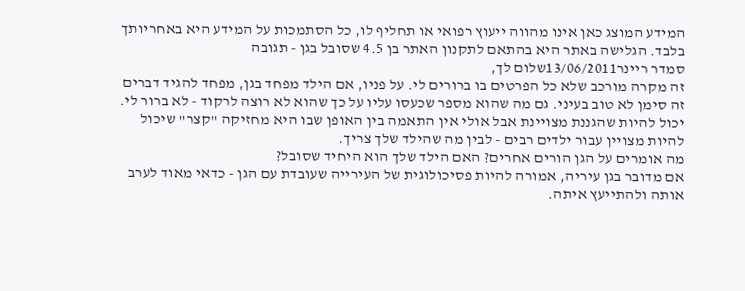המידע המוצג כאן אינו מהווה ייעוץ רפואי או תחליף לו, כל הסתמכות על המידע היא באחריותך בלבד. הגלישה באתר היא בהתאם לתקנון האתר בן 4.5 שסובל בגן - תגובה
סמדר ריינר13/06/2011שלום לך,
זה מקרה מורכב שלא כל הפרטים בו ברורים לי. על פניו, אם הילד מפחד בגן, מפחד להגיד דברים זה סימן לא טוב בעיני. גם מה שהוא מספר שכעסו עליו על כך שהוא לא רוצה לרקוד - לא ברור לי. יכול להיות שהגננת מצויינת אבל אולי אין התאמה בין האופן שבו היא מחזיקה "קצר" שיכול להיות מצויין עבור ילדים רבים - לבין מה שהילד שלך צריך.
מה אומרים על הגן הורים אחרים? האם הילד שלך הוא היחיד שסובל?
אם מדובר בגן עיריה, אמורה להיות פסיכולוגית של העירייה שעובדת עם הגן - כדאי מאוד לערב אותה ולהתייעץ איתה.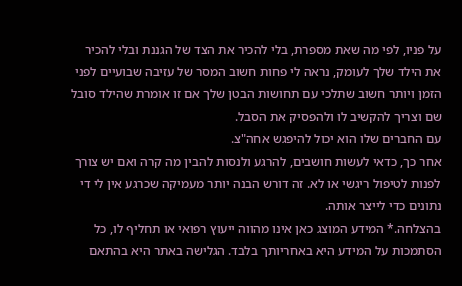על פניו, לפי מה שאת מספרת, בלי להכיר את הצד של הגננת ובלי להכיר את הילד שלך לעומק, נראה לי פחות חשוב המסר של עזיבה שבועיים לפני הזמן ויותר חשוב שתלכי עם תחושות הבטן שלך אם זו אומרת שהילד סובל שם וצריך להקשיב לו ולהפסיק את הסבל.
עם החברים שלו הוא יכול להיפגש אחה"צ.
אחר כך, כדאי לעשות חושבים, להרגע ולנסות להבין מה קרה ואם יש צורך לפנות לטיפול ריגשי או לא. זה דורש הבנה יותר מעמיקה שכרגע אין לי די נתונים כדי לייצר אותה.
בהצלחה.* המידע המוצג כאן אינו מהווה ייעוץ רפואי או תחליף לו, כל הסתמכות על המידע היא באחריותך בלבד. הגלישה באתר היא בהתאם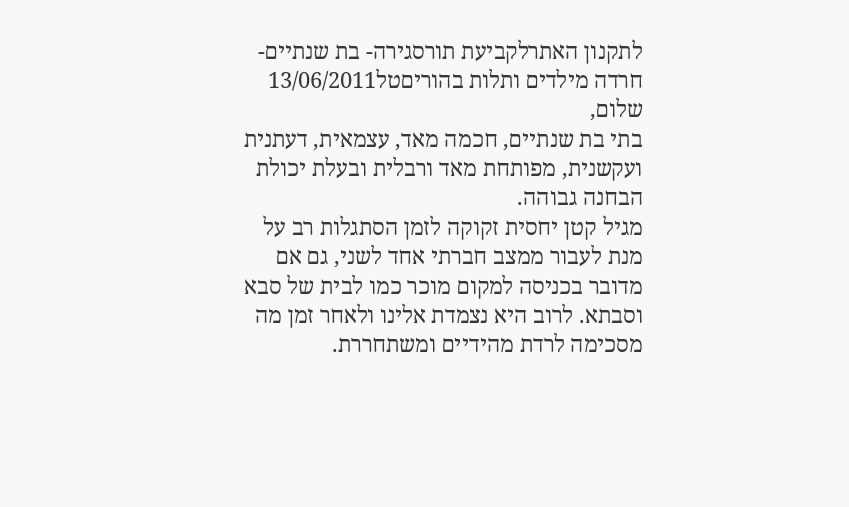לתקנון האתרלקביעת תורסגירה- בת שנתיים- חרדה מילדים ותלות בהוריםטל13/06/2011
שלום,
בתי בת שנתיים, חכמה מאד, עצמאית, דעתנית ועקשנית, מפותחת מאד ורבלית ובעלת יכולת הבחנה גבוהה.
מגיל קטן יחסית זקוקה לזמן הסתגלות רב על מנת לעבור ממצב חברתי אחד לשני, גם אם מדובר בכניסה למקום מוכר כמו לבית של סבא וסבתא. לרוב היא נצמדת אלינו ולאחר זמן מה מסכימה לרדת מהידיים ומשתחררת.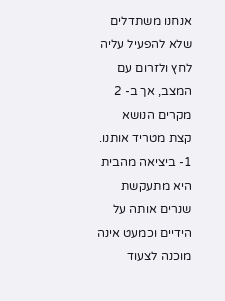אנחנו משתדלים שלא להפעיל עליה לחץ ולזרום עם המצב, אך ב- 2 מקרים הנושא קצת מטריד אותנו.
1- ביציאה מהבית היא מתעקשת שנרים אותה על הידיים וכמעט אינה מוכנה לצעוד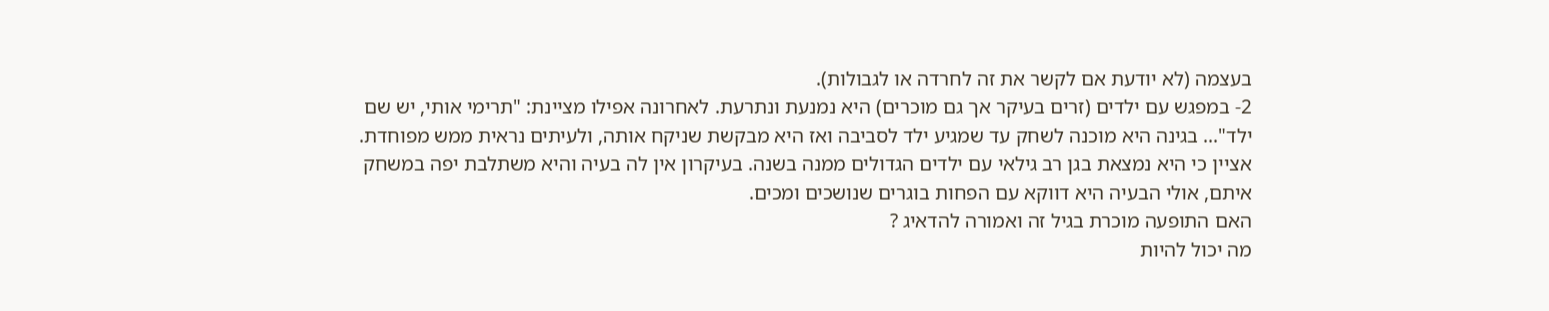בעצמה (לא יודעת אם לקשר את זה לחרדה או לגבולות).
2- במפגש עם ילדים (זרים בעיקר אך גם מוכרים) היא נמנעת ונתרעת. לאחרונה אפילו מציינת: "תרימי אותי, יש שם ילד"... בגינה היא מוכנה לשחק עד שמגיע ילד לסביבה ואז היא מבקשת שניקח אותה, ולעיתים נראית ממש מפוחדת.
אציין כי היא נמצאת בגן רב גילאי עם ילדים הגדולים ממנה בשנה. בעיקרון אין לה בעיה והיא משתלבת יפה במשחק איתם, אולי הבעיה היא דווקא עם הפחות בוגרים שנושכים ומכים.
האם התופעה מוכרת בגיל זה ואמורה להדאיג ?
מה יכול להיות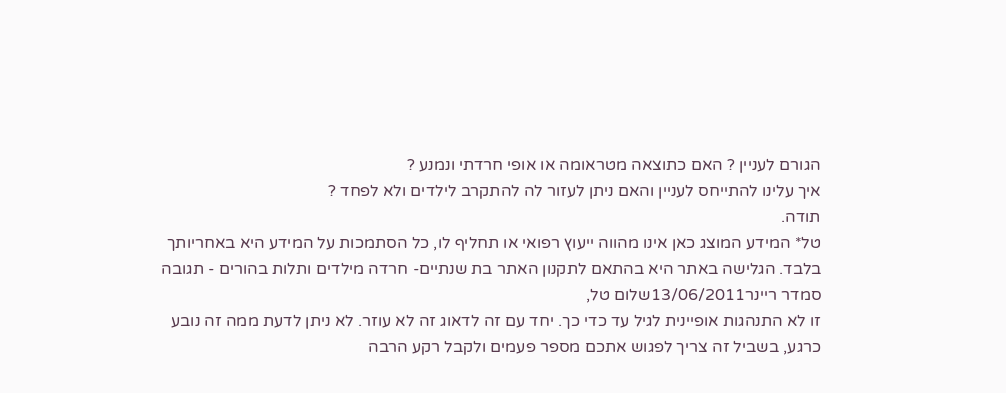הגורם לעניין ? האם כתוצאה מטראומה או אופי חרדתי ונמנע ?
איך עלינו להתייחס לעניין והאם ניתן לעזור לה להתקרב לילדים ולא לפחד ?
תודה.
טל* המידע המוצג כאן אינו מהווה ייעוץ רפואי או תחליף לו, כל הסתמכות על המידע היא באחריותך בלבד. הגלישה באתר היא בהתאם לתקנון האתר בת שנתיים- חרדה מילדים ותלות בהורים - תגובה
סמדר ריינר13/06/2011שלום טל,
זו לא התנהגות אופיינית לגיל עד כדי כך. יחד עם זה לדאוג זה לא עוזר. לא ניתן לדעת ממה זה נובע כרגע, בשביל זה צריך לפגוש אתכם מספר פעמים ולקבל רקע הרבה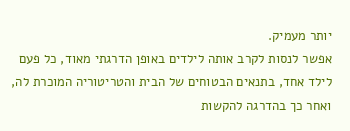יותר מעמיק.
אפשר לנסות לקרב אותה לילדים באופן הדרגתי מאוד, כל פעם לילד אחד, בתנאים הבטוחים של הבית והטריטוריה המוכרת לה, ואחר כך בהדרגה להקשות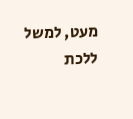מעט, למשל ללכת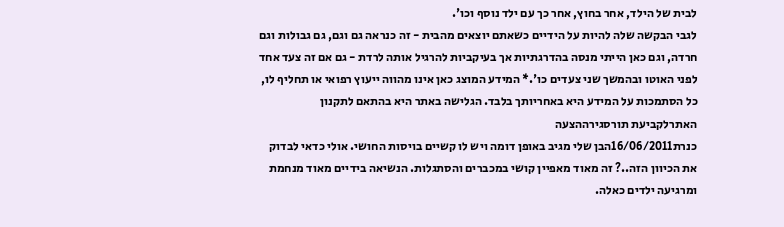לבית של הילד, אחר בחוץ, אחר כך עם ילד נוסף וכו'.
לגבי הבקשה שלה להיות על הידיים כשאתם יוצאים מהבית - זה כנראה גם וגם, גם גבולות וגם חרדה, וגם כאן הייתי מנסה בהדרגתיות אך בעיקביות להרגיל אותה לרדת - גם אם זה צעד אחד לפני האוטו ובהמשך שני צעדים כו'.* המידע המוצג כאן אינו מהווה ייעוץ רפואי או תחליף לו, כל הסתמכות על המידע היא באחריותך בלבד. הגלישה באתר היא בהתאם לתקנון האתרלקביעת תורסגירההצעה
כנרת16/06/2011הבן שלי מגיב באופן דומה ויש לו קשיים בויסות החושי. אולי כדאי לבדוק את הכיוון הזה..? זה מאוד מאפיין קושי במכברים והסתגלות. הנשיאה בידיים מאוד מנחמת ומרגיעה ילדים כאלה.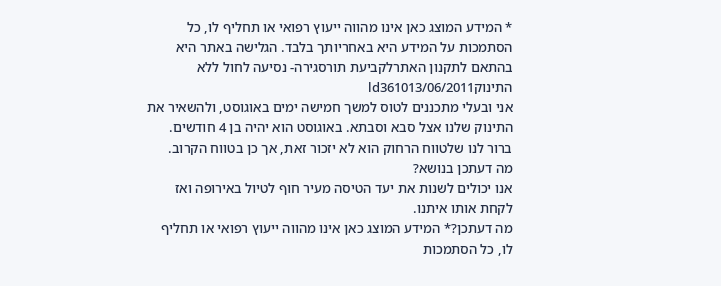* המידע המוצג כאן אינו מהווה ייעוץ רפואי או תחליף לו, כל הסתמכות על המידע היא באחריותך בלבד. הגלישה באתר היא בהתאם לתקנון האתרלקביעת תורסגירה- נסיעה לחול ללא התינוקld361013/06/2011
אני ובעלי מתכננים לטוס למשך חמישה ימים באוגוסט, ולהשאיר את התינוק שלנו אצל סבא וסבתא. באוגוסט הוא יהיה בן 4 חודשים.
ברור לנו שלטווח הרחוק הוא לא יזכור זאת, אך כן בטווח הקרוב.
מה דעתכן בנושא?
אנו יכולים לשנות את יעד הטיסה מעיר חוף לטיול באירופה ואז לקחת אותו איתנו.
מה דעתכן?* המידע המוצג כאן אינו מהווה ייעוץ רפואי או תחליף לו, כל הסתמכות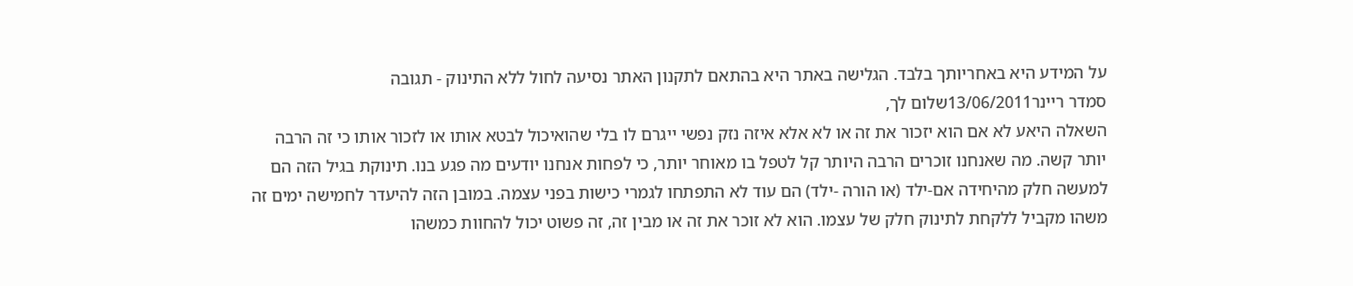על המידע היא באחריותך בלבד. הגלישה באתר היא בהתאם לתקנון האתר נסיעה לחול ללא התינוק - תגובה
סמדר ריינר13/06/2011שלום לך,
השאלה היאע לא אם הוא יזכור את זה או לא אלא איזה נזק נפשי ייגרם לו בלי שהואיכול לבטא אותו או לזכור אותו כי זה הרבה יותר קשה. מה שאנחנו זוכרים הרבה היותר קל לטפל בו מאוחר יותר, כי לפחות אנחנו יודעים מה פגע בנו. תינוקת בגיל הזה הם למעשה חלק מהיחידה אם-ילד (או הורה -ילד) הם עוד לא התפתחו לגמרי כישות בפני עצמה. במובן הזה להיעדר לחמישה ימים זה משהו מקביל ללקחת לתינוק חלק של עצמו. הוא לא זוכר את זה או מבין זה, זה פשוט יכול להחוות כמשהו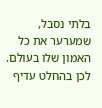בלתי נסבל, שמערער את כל האמון שלו בעולם. לכן בהחלט עדיף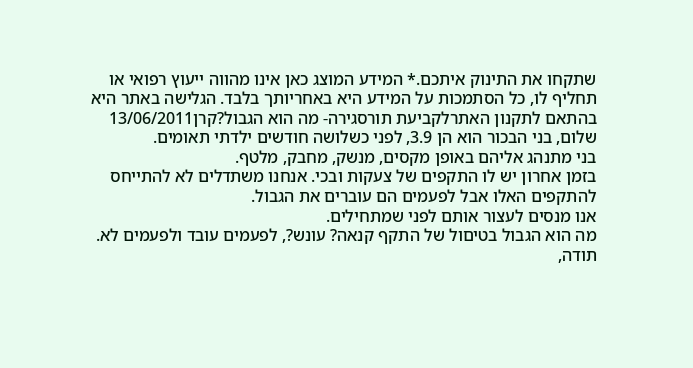שתקחו את התינוק איתכם.* המידע המוצג כאן אינו מהווה ייעוץ רפואי או תחליף לו, כל הסתמכות על המידע היא באחריותך בלבד. הגלישה באתר היא בהתאם לתקנון האתרלקביעת תורסגירה- מה הוא הגבול?קרן13/06/2011
שלום, בני הבכור הוא הן 3.9, לפני כשלושה חודשים ילדתי תאומים.
בני מתנהג אליהם באופן מקסים, מנשק, מחבק, מלטף.
בזמן אחרון יש לו התקפים של צעקות ובכי. אנחנו משתדלים לא להתייחס להתקפים האלו אבל לפעמים הם עוברים את הגבול.
אנו מנסים לעצור אותם לפני שמתחילים.
מה הוא הגבול בטיםול של התקף קנאה? עונש?, לפעמים עובד ולפעמים לא.
תודה,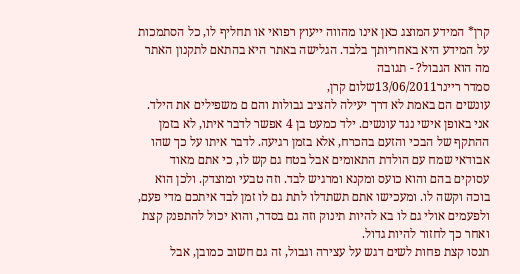קרן* המידע המוצג כאן אינו מהווה ייעוץ רפואי או תחליף לו, כל הסתמכות על המידע היא באחריותך בלבד. הגלישה באתר היא בהתאם לתקנון האתר מה הוא הגבול? - תגובה
סמדר ריינר13/06/2011שלום קרן,
עונשים הם באמת לא דרך יעילה להציב גבולות והם ם משפילים את הילד. אני באופן אישי נגד עונשים. ילד כמעט בן 4 אפשר לדבר איתו, לא בזמן ההתקף של הבכי והזעם בהכרח, אלא בזמן רגיעה. לדבר איתו על כך שהו אבודאי שמח עם הולדת התאומים אבל בטח גם קש לו, כי אתם מאוד עסוקים בהם והוא כועס ומקנא ומרגיש לבד. וזה טבעי ומוצדק. ולכן הוא בוכה וקשה לו. ומעכישו אתם תשתדלו לתת גם לו זמן לבד איתכם מדי פעם, ולפעמים אולי גם לו בא להיות תינוק וזה גם בסדר, והוא יכול להתפנק קצת ואחר כך לחזור להיות גדול.
תנסו קצת פחות לשים דגש על עצירה וגבול, זה גם חשוב כמובן, אבל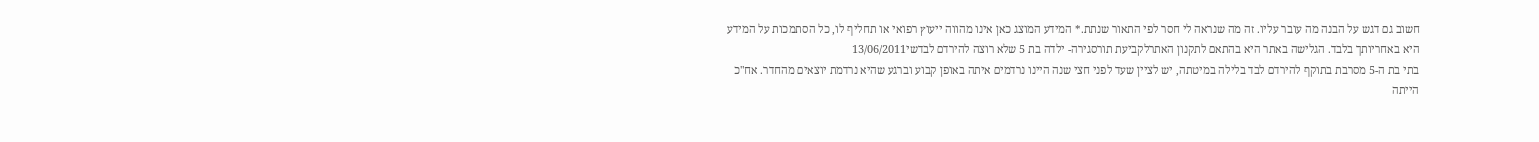חשוב גם דגש על הבנה מה עובר עליו. זה מה שנראה לי חסר לפי התאור שנתת.* המידע המוצג כאן אינו מהווה ייעוץ רפואי או תחליף לו, כל הסתמכות על המידע היא באחריותך בלבד. הגלישה באתר היא בהתאם לתקנון האתרלקביעת תורסגירה- ילדה בת 5 שלא רוצה להירדם לבדשי13/06/2011
בתי בת ה-5 מסרבת בתוקף להירדם לבד בלילה במיטתה, יש לציין שעד לפני חצי שנה היינו נרדמים איתה באופן קבוע וברגע שהיא נרדמת יוצאים מהחדר. אח"כ הייתה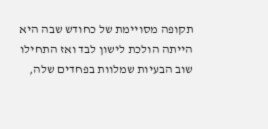תקופה מסויימת של כחודש שבה היא הייתה הולכת לישון לבד ואז התחילו שוב הבעיות שמלוות בפחדים שלה,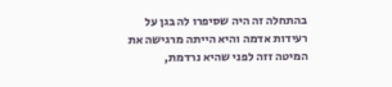בהתחלה זה היה שסיפרו לה בגן על רעידות אדמה והיא הייתה מרגישה את המיטה זזה לפני שהיא נרדמת,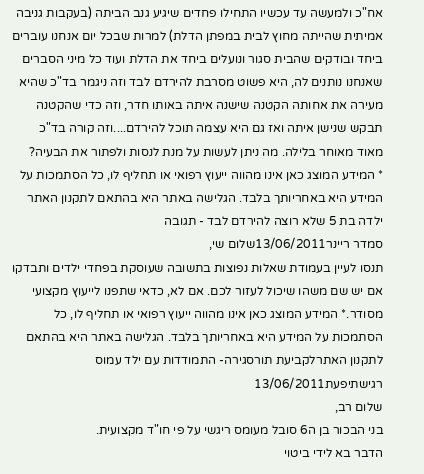אח"כ ולמעשה עד עכשיו התחילו פחדים שיגיע גנב הביתה (בעקבות גניבה אמיתית שהייתה מחוץ לבית במפתן הדלת) למרות שבכל יום אנחנו עוברים ביחד ובודקים שהבית סגור ונועלים ביחד את הדלת ועוד כל מיני הסברים שאנחנו נותנים לה, היא פשוט מסרבת להירדם לבד וזה ניגמר בד"כ שהיא מעירה את אחותה הקטנה שישנה איתה באותו חדר, וזה כדי שהקטנה תבקש שנישן איתה ואז גם היא עצמה תוכל להירדם....וזה קורה בד"כ מאוד מאוחר בלילה. מה ניתן לעשות על מנת לנסות ולפתור את הבעיה?
* המידע המוצג כאן אינו מהווה ייעוץ רפואי או תחליף לו, כל הסתמכות על המידע היא באחריותך בלבד. הגלישה באתר היא בהתאם לתקנון האתר ילדה בת 5 שלא רוצה להירדם לבד - תגובה
סמדר ריינר13/06/2011שלום שי,
תנסו לעיין בעמודת שאלות נפוצות בתשובה שעוסקת בפחדי ילדים ותבדקו אם יש שם משהו שיכול לעזור לכם. אם לא, כדאי שתפנו לייעוץ מקצועי מסודר.* המידע המוצג כאן אינו מהווה ייעוץ רפואי או תחליף לו, כל הסתמכות על המידע היא באחריותך בלבד. הגלישה באתר היא בהתאם לתקנון האתרלקביעת תורסגירה- התמודדות עם ילד עמוס רגישתיפעת13/06/2011
שלום רב,
בני הבכור בן ה6 סובל מעומס ריגשי על פי חו"ד מקצועית.
הדבר בא לידי ביטוי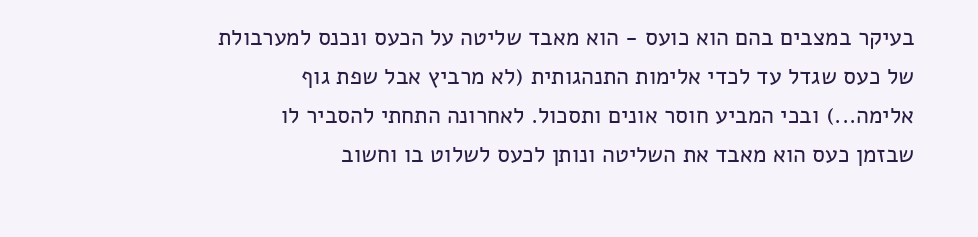בעיקר במצבים בהם הוא כועס - הוא מאבד שליטה על הכעס ונכנס למערבולת של כעס שגדל עד לכדי אלימות התנהגותית (לא מרביץ אבל שפת גוף אלימה...) ובכי המביע חוסר אונים ותסכול. לאחרונה התחתי להסביר לו שבזמן כעס הוא מאבד את השליטה ונותן לכעס לשלוט בו וחשוב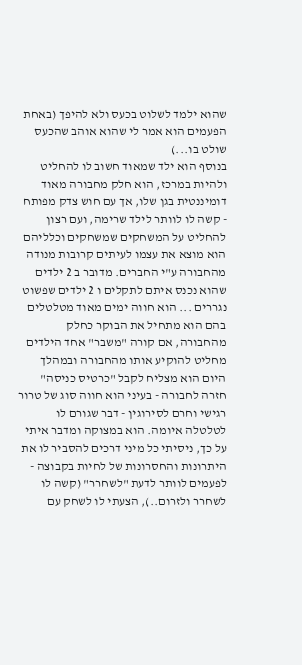שהוא ילמד לשלוט בכעס ולא להיפך (באחת הפעמים הוא אמר לי שהוא אוהב שהכעס שולט בו...)
בנוסף הוא ילד שמאוד חשוב לו להחליט ולהיות במרכז, הוא חלק מחבורה מאוד דומיננטית בגן שלו, אך עם חוש צדק מפותח - קשה לו לוותר לילד שרימה, ועם רצון להחליט על המשחקים שמשחקים וכלליהם הוא מוצא את עצמו לעיתים קרובות מנודה מהחבורה ע"י החברים. מדובר ב 2 ילדים שהוא נכנס איתם לתקלים ו 2 ילדים שפשוט נגררים ... הוא חווה ימים מאוד מטלטלים בהם הוא מתחיל את הבוקר כחלק מהחבורה, אם קורה "משבר" אחד הילדים מחליט להוקיע אותו מהחבורה ובמהלך היום הוא מצליח לקבל "כרטיס כניסה" חזרה לחבורה - בעיני הוא חווה סוג של טרור רגישי וחרם לסירוגין - דבר שגורם לו לטלטלה איומה. הוא במצוקה ומדבר איתי על כך, ניסיתי כל מיני דרכים להסביר לו את היתרונות והחסרונות של לחיות בקבוצה - לפעמים לוותר לדעת "לשחרר" (קשה לו לשחרר ולזרום..), הצעתי לו לשחק עם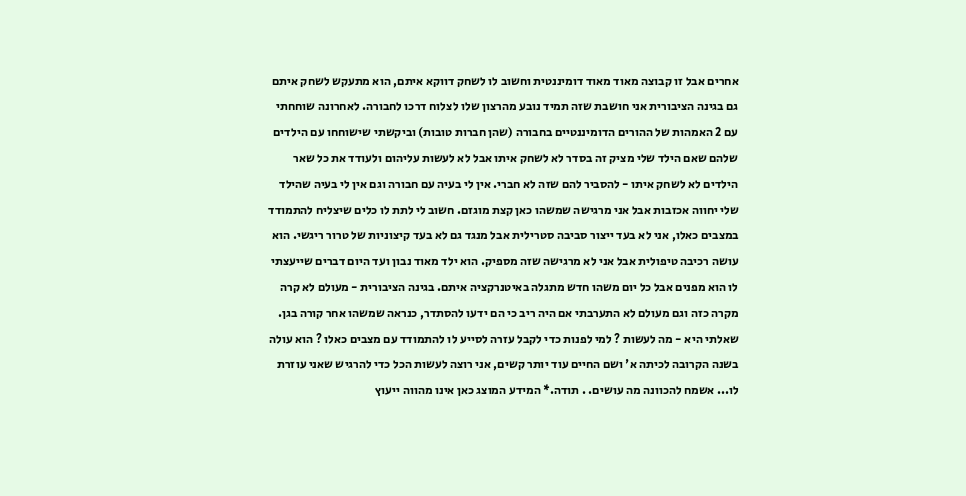אחרים אבל זו קבוצה מאוד מאוד דומיננטית וחשוב לו לשחק דווקא איתם, הוא מתעקש לשחק איתם גם בגינה הציבורית אני חושבת שזה תמיד נובע מהרצון שלו לצלוח דרכו לחבורה. לאחרונה שוחחתי עם 2 האמהות של ההורים הדומיננטיים בחבורה (שהן חברות טובות) וביקשתי שישוחחו עם הילדים שלהם שאם הילד שלי מציק זה בסדר לא לשחק איתו אבל לא לעשות עליהום ולעודד את כל שאר הילדים לא לשחק איתו - להסביר להם שזה לא חברי. אין לי בעיה עם חבורה וגם אין לי בעיה שהילד שלי יחווה אכזבות אבל אני מרגישה שמשהו כאן קצת מוגזם. חשוב לי לתת לו כלים שיצליח להתמודד במצבים כאלו, אני לא בעד ייצור סביבה סטרילית אבל מנגד גם לא בעד קיצוניות של טרור ריגשי. הוא עושה רכיבה טיפולית אבל אני לא מרגישה שזה מספיק. הוא ילד מאוד נבון ועד היום דברים שייעצתי לו הוא מפנים אבל כל יום משהו חדש מתגלה באיטנרקציה איתם. בגינה הציבורית - מעולם לא קרה מקרה כזה וגם מעולם לא התערבתי אם היה ריב כי הם ידעו להסתדר, כנראה שמשהו אחר קורה בגן. שאלתי היא - מה לעשות ? למי לפנות כדי לקבל עזרה לסייע לו להתמודד עם מצבים כאלו ? הוא עולה בשנה הקרובה לכיתה א' ושם החיים עוד יותר קשים, אני רוצה לעשות הכל כדי להרגיש שאני עוזרת לו... אשמח להכוונה מה עושים. . תודה.* המידע המוצג כאן אינו מהווה ייעוץ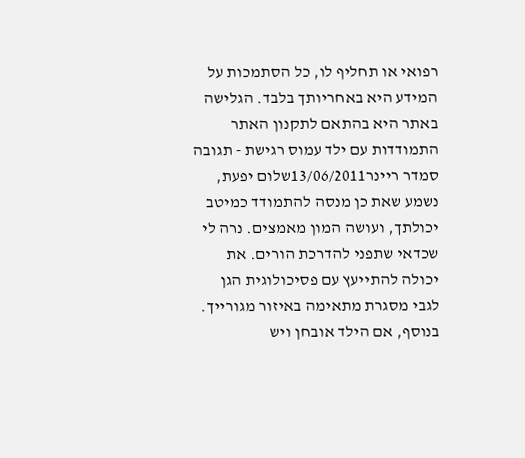רפואי או תחליף לו, כל הסתמכות על המידע היא באחריותך בלבד. הגלישה באתר היא בהתאם לתקנון האתר התמודדות עם ילד עמוס רגישת - תגובה
סמדר ריינר13/06/2011שלום יפעת,
נשמע שאת כן מנסה להתמודד כמיטב יכולתך, ועושה המון מאמצים. נרה לי שכדאי שתפני להדרכת הורים. את יכולה להתייעץ עם פסיכולוגית הגן לגבי מסגרת מתאימה באיזור מגורייך. בנוסף, אם הילד אובחן ויש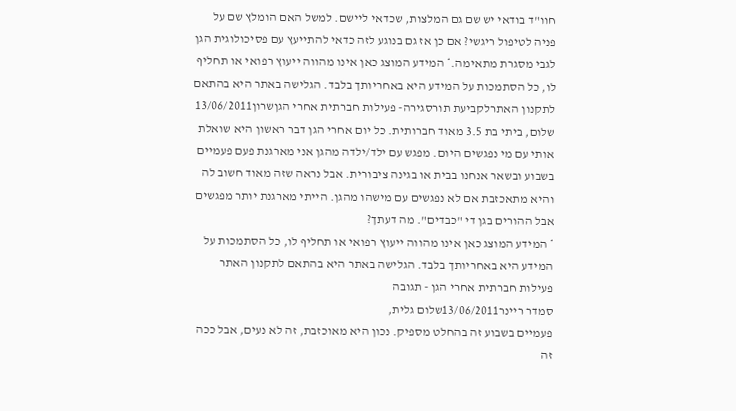חוו"ד בודאי יש שם גם המלצות, שכדאי ליישם. למשל האם הומלץ שם על פניה לטיפול ריגשי? אם כן אז גם בנוגע לזה כדאי להתייעץ עם פסיכולוגית הגן לגבי מסגרת מתאימה.* המידע המוצג כאן אינו מהווה ייעוץ רפואי או תחליף לו, כל הסתמכות על המידע היא באחריותך בלבד. הגלישה באתר היא בהתאם לתקנון האתרלקביעת תורסגירה- פעילות חברתית אחרי הגןשרון13/06/2011
שלום, ביתי בת 3.5 מאוד חברותית. כל יום אחרי הגן דבר ראשון היא שואלת אותי עם מי נפגשים היום. מפגש עם ילד/ילדה מהגן אני מארגנת פעם פעמיים בשבוע ובשאר אנחנו בבית או בגינה ציבורית. אבל נראה שזה מאוד חשוב לה והיא מתאכזבת אם לא נפגשים עם מישהו מהגן. הייתי מארגנת יותר מפגשים אבל ההורים בגן די "כבדים". מה דעתך?
* המידע המוצג כאן אינו מהווה ייעוץ רפואי או תחליף לו, כל הסתמכות על המידע היא באחריותך בלבד. הגלישה באתר היא בהתאם לתקנון האתר פעילות חברתית אחרי הגן - תגובה
סמדר ריינר13/06/2011שלום גלית,
פעמיים בשבוע זה בהחלט מספיק. נכון היא מאוכזבת, זה לא נעים, אבל ככה זה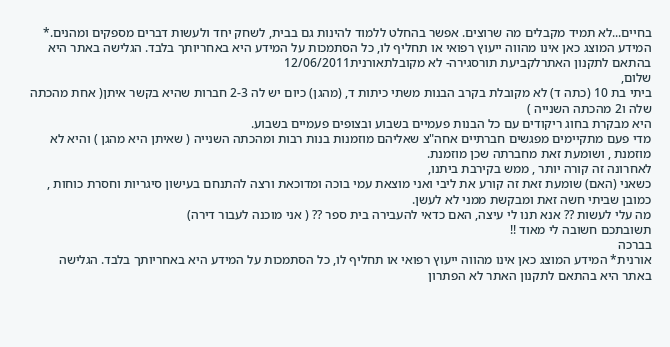בחיים...לא תמיד מקבלים מה שרוצים. אפשר בהחלט ללמוד להינות גם בבית, לשחק יחד ולעשות דברים מספקים ומהנים.* המידע המוצג כאן אינו מהווה ייעוץ רפואי או תחליף לו, כל הסתמכות על המידע היא באחריותך בלבד. הגלישה באתר היא בהתאם לתקנון האתרלקביעת תורסגירה- לא מקובלתאורנית12/06/2011
שלום,
ביתי בת 10 (כתה ד) לא מקובלת בקרב הבנות משתי כיתות ד, (מהגן) כיום יש לה 2-3 חברות שהיא בקשר איתן( אחת מהכתה שלה ו2 מהכתה השנייה )
היא מבקרת בחוג ריקודים עם כל הבנות פעמיים בשבוע ובצופים פעמיים בשבוע.
מדי פעם מתקיימים מפגשים חברתיים אחה"צ שאליהם מוזמנות בנות רבות ומהכתה השנייה ( שאיתן היא מהגן ) והיא לא מוזמנת , ושומעת זאת מחברתה שכן מוזמנת.
לאחרונה זה קורה יותר , ממש בקירבת ביתנו,
כשאני (האם) שומעת זאת זה קורע את ליבי ואני מוצאת עמי בוכה ומדוכאת ורצה להתנחם בעישון סיגריות וחסרת כוחות , כמובן שביתי חשה זאת ומבקשת ממני לא לעשן.
מה עלי לעשות ?? אנא תנו לי עיצה, האם כדאי להעבירה בית ספר ?? ( אני מוכנה לעבור דירה)
תשובתכם חשובה לי מאוד !!
בברכה
אורנית* המידע המוצג כאן אינו מהווה ייעוץ רפואי או תחליף לו, כל הסתמכות על המידע היא באחריותך בלבד. הגלישה באתר היא בהתאם לתקנון האתר לא הפתרון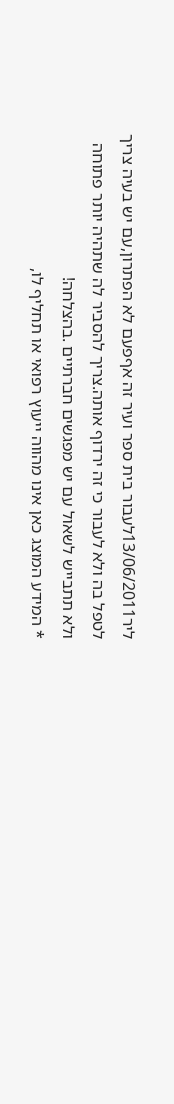ליר13/06/2011לעבור בית ספר ועיר זה אףפעם לא הפתרון,עם יש בעיה צריך לטפל בה ולא לעבור כי זה ירדוף אותה.צריך להסביר לה שתהיה יותר פתוחה ולא תתבייש לשאול עם יש מפגשים חברתיים .בהצלחה!
* המידע המוצג כאן אינו מהווה ייעוץ רפואי או תחליף לו,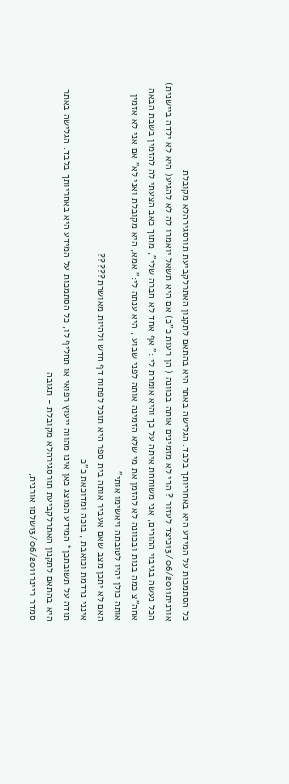כל הסתמכות על המידע היא באחריותך בלבד. הגלישה באתר היא בהתאם לתקנון האתרלקביעת תורסגירהלא מקובלת
אורנית13/06/2011כיצד לעזור ? הרי לא מזמינים אותה בכוונה ( הן רעות כ"כ) אם היא תשאל יואמרו לה לא להגיע( היא לא ילדה ביישנית) הכל נעשה בגיבוי ההורים, אני משוחחת איתה על כך והיא אומרת לי :" אף אחד לא חברה שלי", מתוך כאב הצעתי לה להזמין בשבת הבאה אחה"צ כמה בנות ובכוונה לא להזמן את מי שלא הזמינה אותה לפני שבוע , היא ענתה לי:" אמא, היא מקובלת ואני לא" אם אני לא אזמין אותה כולן יהיו לטובתה ויאשימו אותי"
האם לא יתכן מצב שאם אעביר אותה בית ספר היא תוכל לפתוח דף חדש ולהיות מאושרת?????
אינני נרדמת וכואבת , בוכה ומדוכאת כ"כ
תודה על תשובתכן* המידע המוצג כאן אינו מהווה ייעוץ רפואי או תחליף לו, כל הסתמכות על המידע היא באחריותך בלבד. הגלישה באתר היא בהתאם לתקנון האתרלקביעת תורסגירהלא מקובלת - תגובה
סמדר ריינר13/06/2011שלםו אורנית,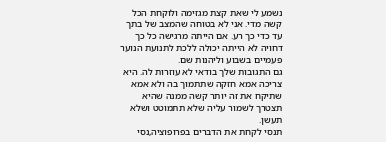נשמע לי שאת קצת מגזימה ולוקחת הכל קשה מדי. אני לא בטוחה שהמצב של בתך עד כדי כך רע. אם הייתה מרגישה כל כך דחויה לא הייתה יכולה ללכת לתנועת הנוער פעמיים בשבוע וליהנות שם.
גם התגובות שלך בודאי לא עוזרות לה. היא צריכה אמא חזקה שתתמוך בה ולא אמא שתיקח את זה יותר קשה ממנה שהיא תצטרך לשמור עליה שלא תתמוטט ושלא תעשן.
תנסי לקחת את הדברים בפרופוציה,נסי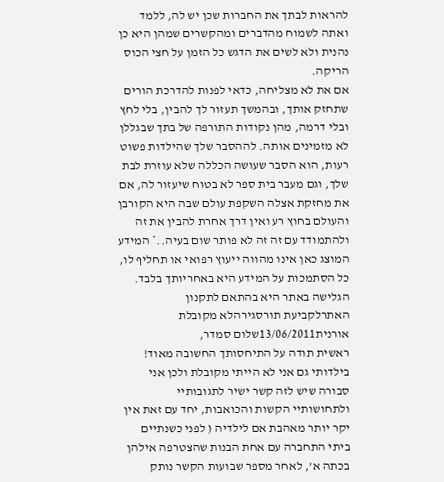להראות לבתך את החברות שכן יש לה, ללמד ואתה לשמוח מהדברים ומהקשרים שמהן היא כן נהנית ולא לשים את הדגש כל הזמן על חצי הכוס הריקה.
אם את לא מצליחה, כדאי לפנות להדרכת הורים שתחזק אותך, ובהמשך תעזור לך להבין, בלי לחץ ובלי דרמה, מהן נקודות התורפה של בתך שבגללן לא מזמינים אותה. לההסבר שלך שהילדות פשוט רעות, הוא הסבר שעושה הכללה שלא עוזרת לבת שלך, וגם מעבר בית ספר לא בטוח שיעזור לה, אם את מחזקת אצלה השקפת עולם שבה היא הקורבן והעולם בחוץ רע ואין דרך אחרת להבין את זה ולהתמודד עם זה זה לא פותר שום בעיה..* המידע המוצג כאן אינו מהווה ייעוץ רפואי או תחליף לו, כל הסתמכות על המידע היא באחריותך בלבד. הגלישה באתר היא בהתאם לתקנון האתרלקביעת תורסגירהלא מקובלת
אורנית13/06/2011שלום סמדר,
ראשית תודה על התיחסותך החשובה מאוד!
בילדותי גם אני לא הייתי מקובלת ולכן אני סבורה שיש לזה קשר ישיר לתגובותיי ולתחושותיי הקשות והכואבות, יחד עם זאת אין יקר יותר מאהבת אם לילדיה ( לפני כשנתיים ביתי התחברה עם אחת הבנות שהצטרפה אילהן בכתה א', לאחר מספר שבועות הקשר נותק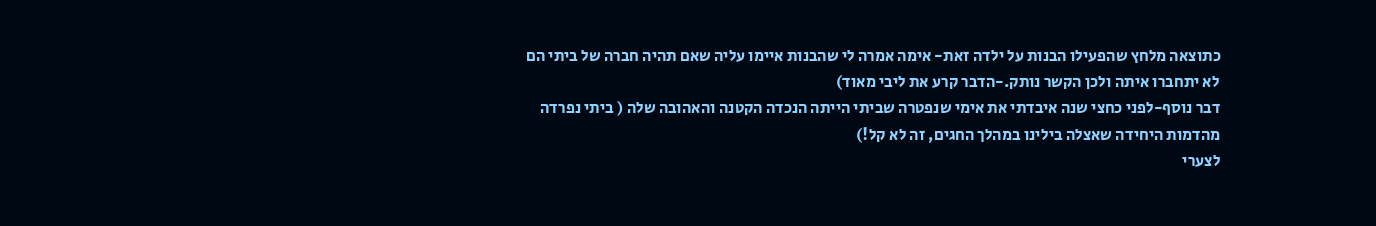כתוצאה מלחץ שהפעילו הבנות על ילדה זאת- אימה אמרה לי שהבנות איימו עליה שאם תהיה חברה של ביתי הם לא יתחברו איתה ולכן הקשר נותק.-הדבר קרע את ליבי מאוד)
דבר נוסף-לפני כחצי שנה איבדתי את אימי שנפטרה שביתי הייתה הנכדה הקטנה והאהובה שלה ( ביתי נפרדה מהדמות היחידה שאצלה בילינו במהלך החגים, זה לא קל!)
לצערי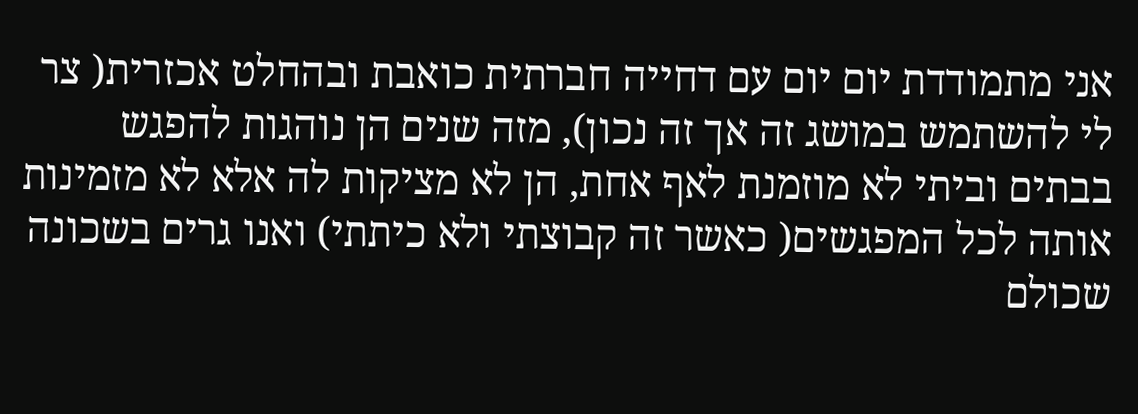אני מתמודדת יום יום עם דחייה חברתית כואבת ובהחלט אכזרית( צר לי להשתמש במושג זה אך זה נכון), מזה שנים הן נוהגות להפגש בבתים וביתי לא מוזמנת לאף אחת, הן לא מציקות לה אלא לא מזמינות אותה לכל המפגשים( כאשר זה קבוצתי ולא כיתתי) ואנו גרים בשכונה שכולם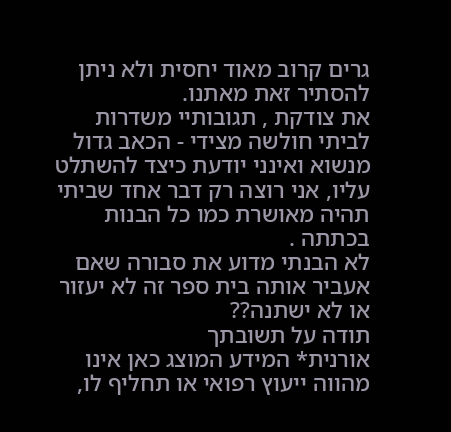גרים קרוב מאוד יחסית ולא ניתן להסתיר זאת מאתנו.
את צודקת , תגובותיי משדרות לביתי חולשה מצידי - הכאב גדול מנשוא ואינני יודעת כיצד להשתלט עליו, אני רוצה רק דבר אחד שביתי תהיה מאושרת כמו כל הבנות בכתתה .
לא הבנתי מדוע את סבורה שאם אעביר אותה בית ספר זה לא יעזור או לא ישתנה??
תודה על תשובתך
אורנית* המידע המוצג כאן אינו מהווה ייעוץ רפואי או תחליף לו,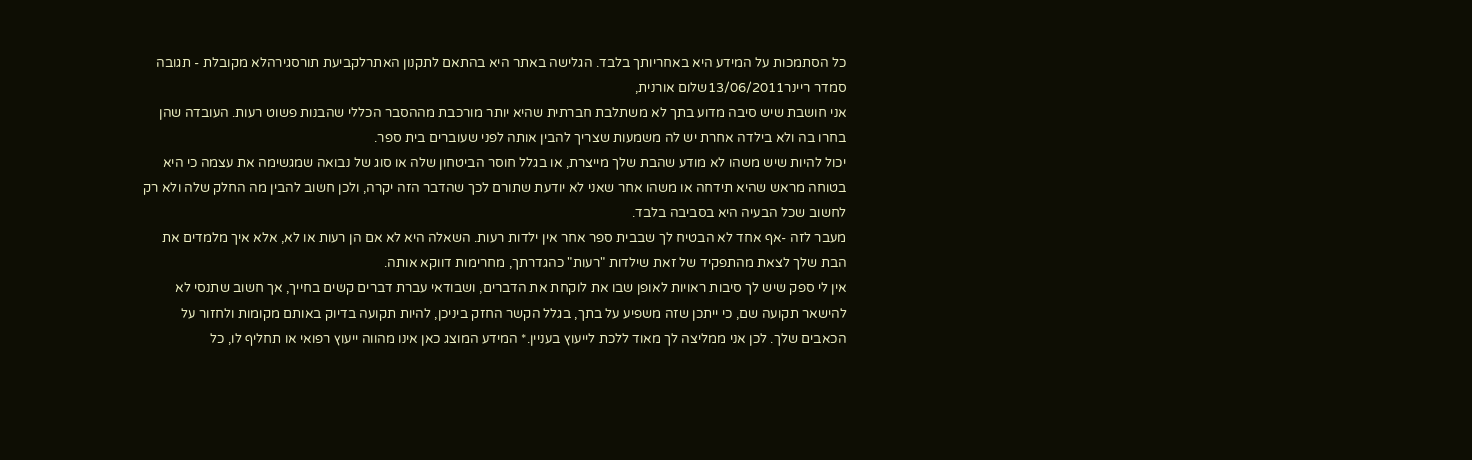כל הסתמכות על המידע היא באחריותך בלבד. הגלישה באתר היא בהתאם לתקנון האתרלקביעת תורסגירהלא מקובלת - תגובה
סמדר ריינר13/06/2011שלום אורנית,
אני חושבת שיש סיבה מדוע בתך לא משתלבת חברתית שהיא יותר מורכבת מההסבר הכללי שהבנות פשוט רעות. העובדה שהן בחרו בה ולא בילדה אחרת יש לה משמעות שצריך להבין אותה לפני שעוברים בית ספר.
יכול להיות שיש משהו לא מודע שהבת שלך מייצרת, או בגלל חוסר הביטחון שלה או סוג של נבואה שמגשימה את עצמה כי היא בטוחה מראש שהיא תידחה או משהו אחר שאני לא יודעת שתורם לכך שהדבר הזה יקרה, ולכן חשוב להבין מה החלק שלה ולא רק לחשוב שכל הבעיה היא בסביבה בלבד.
מעבר לזה -אף אחד לא הבטיח לך שבבית ספר אחר אין ילדות רעות. השאלה היא לא אם הן רעות או לא, אלא איך מלמדים את הבת שלך לצאת מהתפקיד של זאת שילדות "רעות" כהגדרתך, מחרימות דווקא אותה.
אין לי ספק שיש לך סיבות ראויות לאופן שבו את לוקחת את הדברים, ושבודאי עברת דברים קשים בחייך, אך חשוב שתנסי לא להישאר תקועה שם, כי ייתכן שזה משפיע על בתך, בגלל הקשר החזק ביניכן, להיות תקועה בדיוק באותם מקומות ולחזור על הכאבים שלך. לכן אני ממליצה לך מאוד ללכת לייעוץ בעניין.* המידע המוצג כאן אינו מהווה ייעוץ רפואי או תחליף לו, כל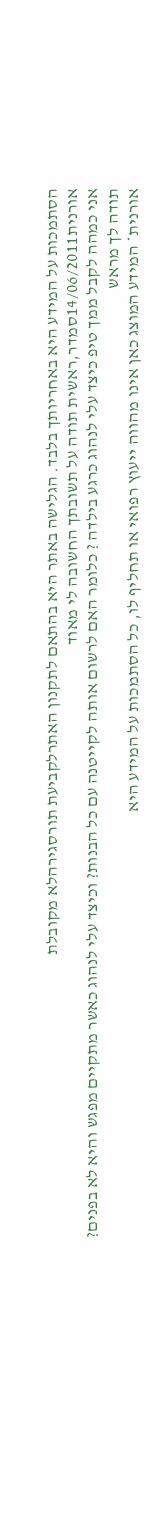הסתמכות על המידע היא באחריותך בלבד. הגלישה באתר היא בהתאם לתקנון האתרלקביעת תורסגירהלא מקובלת
אורנית14/06/2011סמדר,ראשית תודה על תשובתך החשובה לי מאוד
אני כמהה לקבל ממך טיפ כיצד עלי לנהוג כרגע בילדה ? כלומר האם לרשום אותה לקייטנה עם כל הבנות? וכיצד עלי לנהוג כאשר מתקיים מפגש והיא לא בפנים?
תודה לך מראש
אורנית* המידע המוצג כאן אינו מהווה ייעוץ רפואי או תחליף לו, כל הסתמכות על המידע היא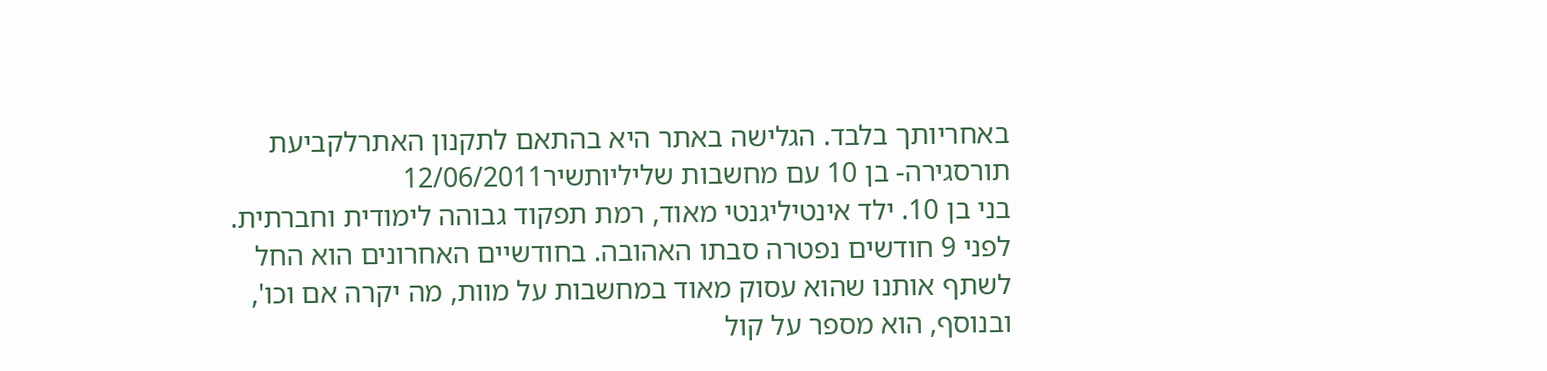באחריותך בלבד. הגלישה באתר היא בהתאם לתקנון האתרלקביעת תורסגירה- בן 10 עם מחשבות שליליותשיר12/06/2011
בני בן 10. ילד אינטיליגנטי מאוד, רמת תפקוד גבוהה לימודית וחברתית. לפני 9 חודשים נפטרה סבתו האהובה. בחודשיים האחרונים הוא החל לשתף אותנו שהוא עסוק מאוד במחשבות על מוות, מה יקרה אם וכו', ובנוסף, הוא מספר על קול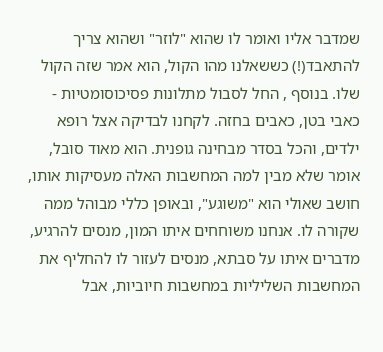שמדבר אליו ואומר לו שהוא "לוזר" ושהוא צריך להתאבד(!) כששאלנו מהו הקול, הוא אמר שזה הקול שלו. בנוסף , החל לסבול מתלונות פסיכוסומטיות - כאבי בטן, כאבים בחזה. לקחנו לבדיקה אצל רופא ילדים, והכל בסדר מבחינה גופנית. הוא מאוד סובל, אומר שלא מבין למה המחשבות האלה מעסיקות אותו, חושב שאולי הוא "משוגע", ובאופן כללי מבוהל ממה שקורה לו. אנחנו משוחחים איתו המון, מנסים להרגיע, מדברים איתו על סבתא, מנסים לעזור לו להחליף את המחשבות השליליות במחשבות חיוביות, אבל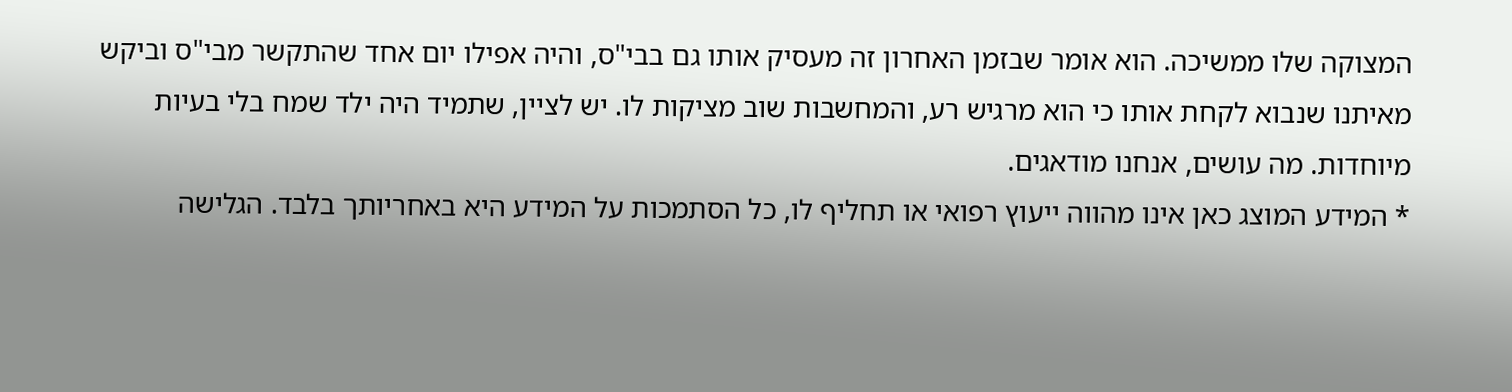המצוקה שלו ממשיכה. הוא אומר שבזמן האחרון זה מעסיק אותו גם בבי"ס, והיה אפילו יום אחד שהתקשר מבי"ס וביקש מאיתנו שנבוא לקחת אותו כי הוא מרגיש רע, והמחשבות שוב מציקות לו. יש לציין, שתמיד היה ילד שמח בלי בעיות מיוחדות. מה עושים, אנחנו מודאגים.
* המידע המוצג כאן אינו מהווה ייעוץ רפואי או תחליף לו, כל הסתמכות על המידע היא באחריותך בלבד. הגלישה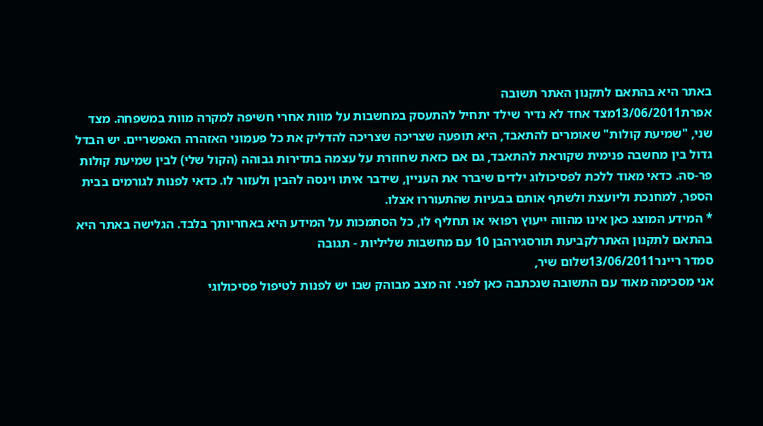באתר היא בהתאם לתקנון האתר תשובה
אפרת13/06/2011מצד אחד לא נדיר שילד יתחיל להתעסק במחשבות על מוות אחרי חשיפה למקרה מוות במשפחה. מצד שני, "שמיעת קולות" שאומרים להתאבד, היא תופעה שצריכה שצריכה להדליק את כל פעמוני האזהרה האפשריים. יש הבדל גדול בין מחשבה פנימית שקוראת להתאבד, גם אם כזאת שחוזרת על עצמה בתדירות גבוהה (הקול שלי) לבין שמיעת קולות פר-סה. כדאי מאוד ללכת לפסיכולוג ילדים שיברר את העניין, שידבר איתו וינסה להבין ולעזור לו. כדאי לפנות לגורמים בבית הספר, למחנכת וליועצת ולשתף אותם בבעיות שהתעוררו אצלו.
* המידע המוצג כאן אינו מהווה ייעוץ רפואי או תחליף לו, כל הסתמכות על המידע היא באחריותך בלבד. הגלישה באתר היא בהתאם לתקנון האתרלקביעת תורסגירהבן 10 עם מחשבות שליליות - תגובה
סמדר ריינר13/06/2011שלום שיר,
אני מסכימה מאוד עם התשובה שנכתבה כאן לפני. זה מצב מבוהק שבו יש לפנות לטיפול פסיכולוגי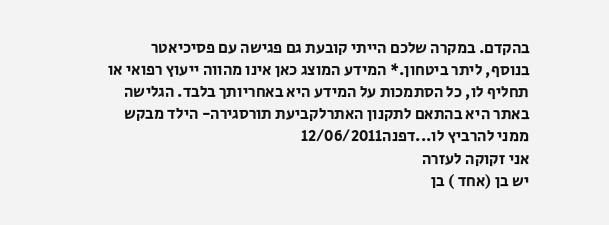בהקדם. במקרה שלכם הייתי קובעת גם פגישה עם פסיכיאטר בנוסף, ליתר ביטחון.* המידע המוצג כאן אינו מהווה ייעוץ רפואי או תחליף לו, כל הסתמכות על המידע היא באחריותך בלבד. הגלישה באתר היא בהתאם לתקנון האתרלקביעת תורסגירה- הילד מבקש ממני להרביץ לו...דפנה12/06/2011
אני זקוקה לעזרה
יש בן (אחד ) בן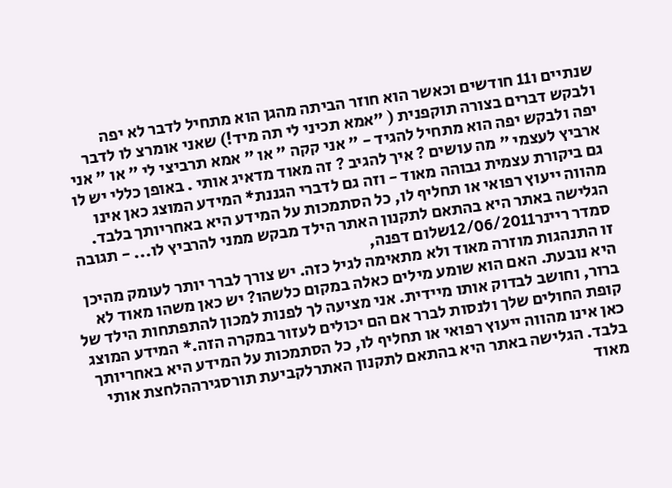שנתיים ו11 חודשים וכאשר הוא חוזר הביתה מהגן הוא מתחיל לדבר לא יפה ולבקש דברים בצורה תוקפנית ( "אמא תכיני לי תה מיד!) שאני אומרצ לו לדבר יפה ולבקש יפה הוא מתחיל להגיד - " אני קקה " או " אמא תרביצי לי " או " אני ארביץ לעצמי " מה עושים ? איך להגיב ? זה מאוד מדאיג אותי . באופן כללי יש לו גם ביקורת עצמית גבוהה מאוד - וזה גם לדברי הגננת* המידע המוצג כאן אינו מהווה ייעוץ רפואי או תחליף לו, כל הסתמכות על המידע היא באחריותך בלבד. הגלישה באתר היא בהתאם לתקנון האתר הילד מבקש ממני להרביץ לו... - תגובה
סמדר ריינר12/06/2011שלום דפנה,
זו התנהגות מוזרה מאוד ולא מתאימה לגיל כזה. יש צורך לברר יותר לעומק מהיכן היא נובעת. האם הוא שומע מילים כאלה במקום כלשהו? יש כאן משהו מאוד לא ברור, וחושב לבדוק אותו מיידית. אני מציעה לך לפנות למכון להתפתחות הילד של קופת החולים שלך ולנסות לברר אם הם יכולים לעזור במקרה הזה.* המידע המוצג כאן אינו מהווה ייעוץ רפואי או תחליף לו, כל הסתמכות על המידע היא באחריותך בלבד. הגלישה באתר היא בהתאם לתקנון האתרלקביעת תורסגירההלחצת אותי מאוד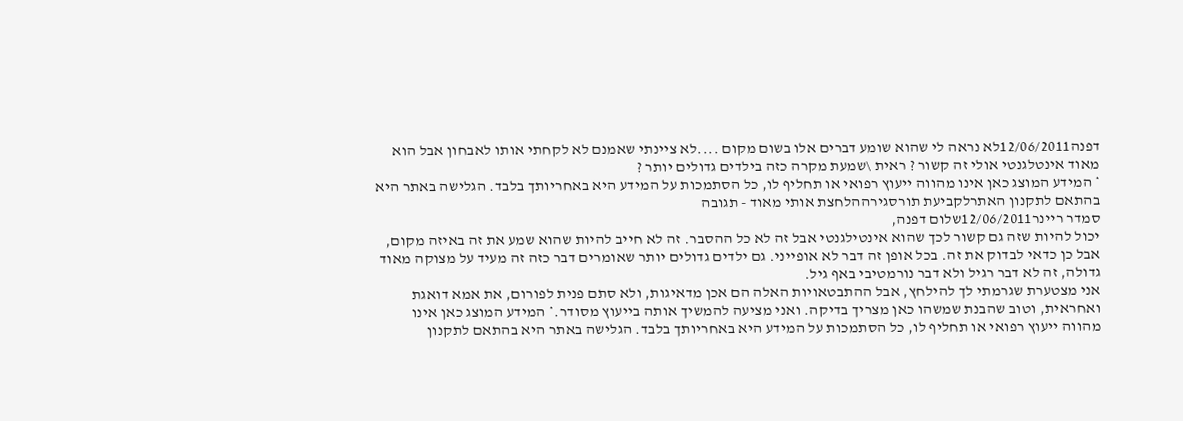דפנה12/06/2011לא נראה לי שהוא שומע דברים אלו בשום מקום ....לא ציינתי שאמנם לא לקחתי אותו לאבחון אבל הוא מאוד אינטלגנטי אולי זה קשור ? ראית \שמעת מקרה כזה בילדים גדולים יותר ?
* המידע המוצג כאן אינו מהווה ייעוץ רפואי או תחליף לו, כל הסתמכות על המידע היא באחריותך בלבד. הגלישה באתר היא בהתאם לתקנון האתרלקביעת תורסגירההלחצת אותי מאוד - תגובה
סמדר ריינר12/06/2011שלום דפנה,
יכול להיות שזה גם קשור לכך שהוא אינטילגנטי אבל זה לא כל ההסבר. זה לא חייב להיות שהוא שמע את זה באיזה מקום, אבל כן כדאי לבדוק את זה. בכל אופן זה דבר לא אופייני. גם ילדים גדולים יותר שאומרים דבר כזה זה מעיד על מצוקה מאוד גדולה, זה לא דבר רגיל ולא דבר נורמטיבי באף גיל.
אני מצטערת שגרמתי לך להילחץ, אבל ההתבטאויות האלה הם אכן מדאיגות, ולא סתם פנית לפורום, את אמא דואגת ואחראית, וטוב שהבנת שמשהו כאן מצריך בדיקה. ואני מציעה להמשיך אותה בייעוץ מסודר.* המידע המוצג כאן אינו מהווה ייעוץ רפואי או תחליף לו, כל הסתמכות על המידע היא באחריותך בלבד. הגלישה באתר היא בהתאם לתקנון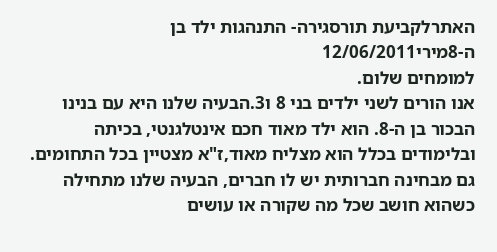האתרלקביעת תורסגירה- התנהגות ילד בן ה-8מירי12/06/2011
למומחים שלום.
אנו הורים לשני ילדים בני 8 ו3.הבעיה שלנו היא עם בנינו הבכור בן ה-8. הוא ילד מאוד חכם אינטלגנטי, בכיתה ובלימודים בכלל הוא מצליח מאוד,ז"א מצטיין בכל התחומים. גם מבחינה חברותית יש לו חברים, הבעיה שלנו מתחילה כשהוא חושב שכל מה שקורה או עושים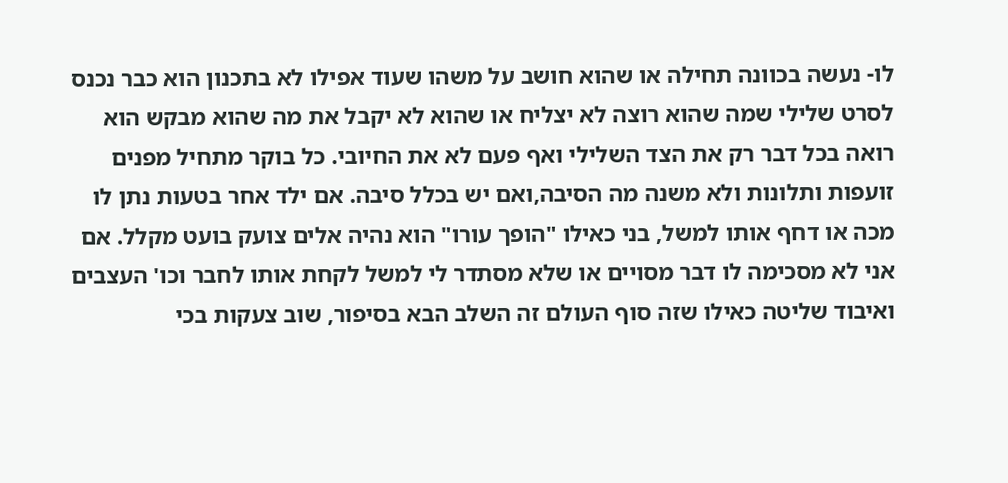לו- נעשה בכוונה תחילה או שהוא חושב על משהו שעוד אפילו לא בתכנון הוא כבר נכנס לסרט שלילי שמה שהוא רוצה לא יצליח או שהוא לא יקבל את מה שהוא מבקש הוא רואה בכל דבר רק את הצד השלילי ואף פעם לא את החיובי. כל בוקר מתחיל מפנים זועפות ותלונות ולא משנה מה הסיבה,ואם יש בכלל סיבה. אם ילד אחר בטעות נתן לו מכה או דחף אותו למשל, בני כאילו "הופך עורו" הוא נהיה אלים צועק בועט מקלל. אם אני לא מסכימה לו דבר מסויים או שלא מסתדר לי למשל לקחת אותו לחבר וכו' העצבים ואיבוד שליטה כאילו שזה סוף העולם זה השלב הבא בסיפור, שוב צעקות בכי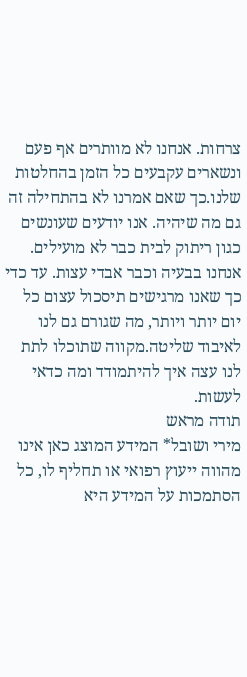צרחות. אנחנו לא מוותרים אף פעם ונשארים עקבעים כל הזמן בהחלטות שלנו.כך שאם אמרנו לא בהתחילה זה גם מה שיהיה. אנו יודעים שעונשים כגון ריתוק לבית כבר לא מועילים. אנחנו בבעיה וכבר אבדי עצות. עד כדי כך שאנו מרגישים תיסכול עצום כל יום יותר ויותר, מה שגורם גם לנו לאיבוד שליטה.מקווה שתוכלו לתת לנו עצה איך להיתמודד ומה כדאי לעשות.
תודה מראש
מירי ושובל* המידע המוצג כאן אינו מהווה ייעוץ רפואי או תחליף לו, כל הסתמכות על המידע היא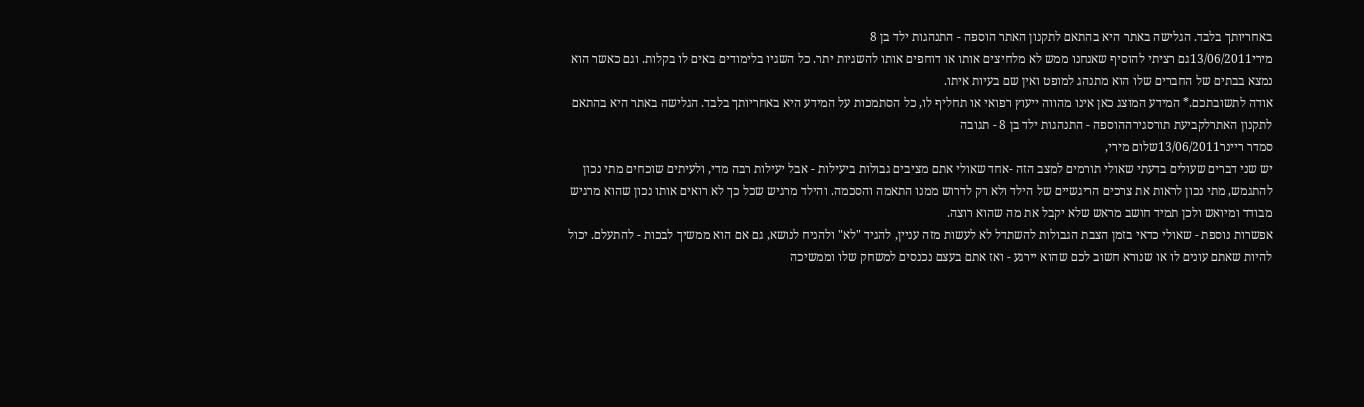באחריותך בלבד. הגלישה באתר היא בהתאם לתקנון האתר הוספה - התנהגות ילד בן 8
מירי13/06/2011גם רציתי להוסיף שאנחנו ממש לא מלחיצים אותו או דוחפים אותו להשגיות יתר. כל השגיו בלימודים באים לו בקלות. וגם כאשר הוא נמצא בבתים של החברים שלו הוא מתנהג למופט ואין שם בעיות איתו.
אודה לתשובתכם.* המידע המוצג כאן אינו מהווה ייעוץ רפואי או תחליף לו, כל הסתמכות על המידע היא באחריותך בלבד. הגלישה באתר היא בהתאם לתקנון האתרלקביעת תורסגירההוספה - התנהגות ילד בן 8 - תגובה
סמדר ריינר13/06/2011שלום מירי,
יש שני דברים שעולים בדעתי שאולי תורמים למצב הזה -אחד שאולי אתם מציבים גבולות ביעילות - אבל יעילות רבה מדי, ולעיתים שוכחים מתי נכון להתגמש, מתי נכון לראות את צרכים הריגשיים של הילד ולא רק לדרוש ממנו התאמה והסכמה. והילד מרגיש שכל כך לא רואים אותו נכון שהוא מרגיש מבודד ומיואש ולכן תמיד חושב מראש שלא יקבל את מה שהוא רוצה.
אפשרות נוספת - שאולי כדאי בזמן הצבת הגבולות להשתדל לא לעשות מזה עניין, להגיד "לא" ולהניח לנושא, גם אם הוא ממשיך לבכות - להתעלם. יכול להיות שאתם עונים לו או שנורא חשוב לכם שהוא יירגע - ואז אתם בעצם נכנסים למשחק שלו וממשיכה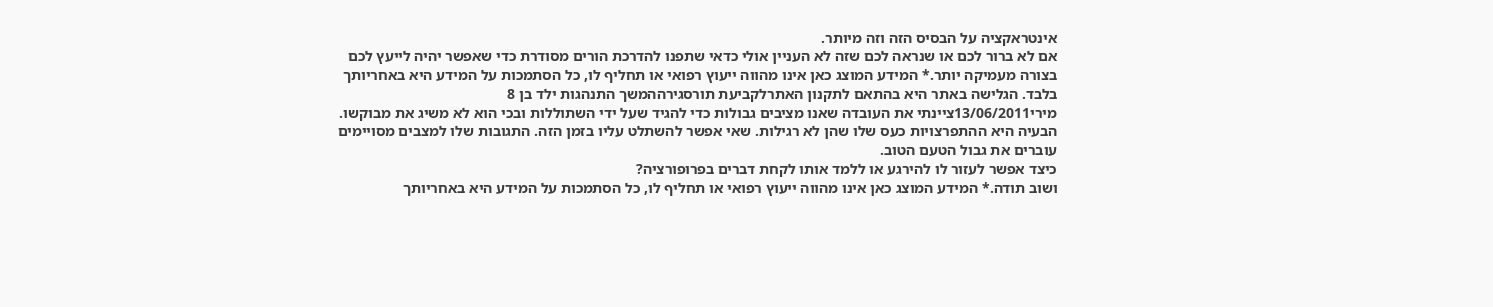אינטראקציה על הבסיס הזה וזה מיותר.
אם לא ברור לכם או שנראה לכם שזה לא העניין אולי כדאי שתפנו להדרכת הורים מסודרת כדי שאפשר יהיה לייעץ לכם בצורה מעמיקה יותר.* המידע המוצג כאן אינו מהווה ייעוץ רפואי או תחליף לו, כל הסתמכות על המידע היא באחריותך בלבד. הגלישה באתר היא בהתאם לתקנון האתרלקביעת תורסגירההמשך התנהגות ילד בן 8
מירי13/06/2011ציינתי את העובדה שאנו מציבים גבולות כדי להגיד שעל ידי השתוללות ובכי הוא לא משיג את מבוקשו. הבעיה היא ההתפרצויות כעס שלו שהן לא רגילות. שאי אפשר להשתלט עליו בזמן הזה. התגובות שלו למצבים מסויימים עוברים את גבול הטעם הטוב.
כיצד אפשר לעזור לו להירגע או ללמד אותו לקחת דברים בפרופורציה?
ושוב תודה.* המידע המוצג כאן אינו מהווה ייעוץ רפואי או תחליף לו, כל הסתמכות על המידע היא באחריותך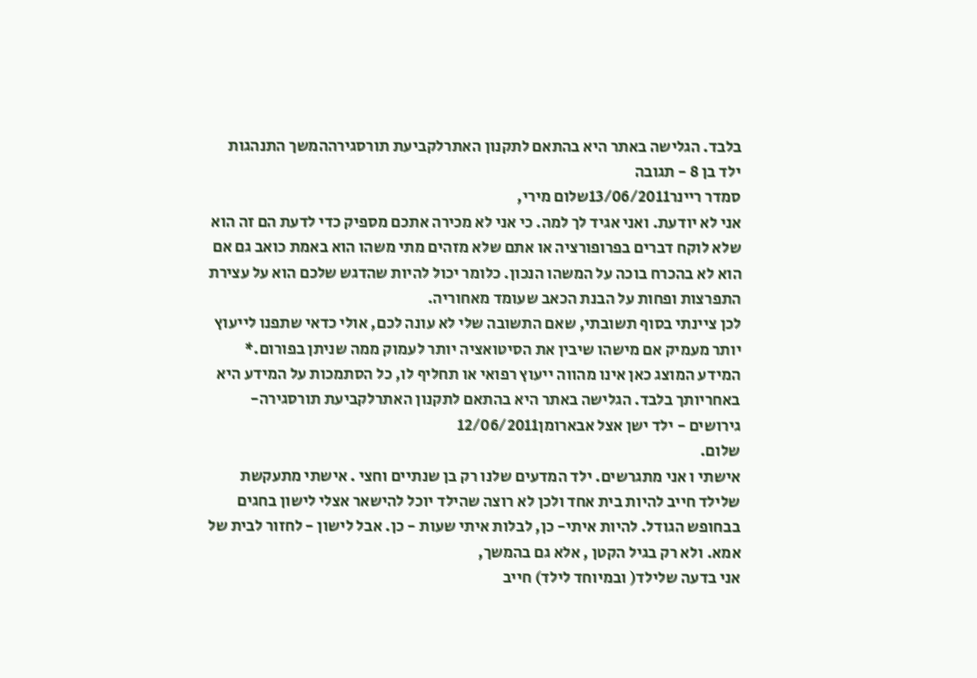בלבד. הגלישה באתר היא בהתאם לתקנון האתרלקביעת תורסגירההמשך התנהגות ילד בן 8 - תגובה
סמדר ריינר13/06/2011שלום מירי,
אני לא יודעת. ואני אגיד לך למה. כי אני לא מכירה אתכם מספיק כדי לדעת הם זה הוא שלא לוקח דברים בפרופורציה או אתם שלא מזהים מתי משהו הוא באמת כואב גם אם הוא לא בהכרח בוכה על המשהו הנכון. כלומר יכול להיות שהדגש שלכם הוא על עצירת התפרצות ופחות על הבנת הכאב שעומד מאחוריה.
לכן ציינתי בסוף תשובתי, שאם התשובה שלי לא עונה לכם, אולי כדאי שתפנו לייעוץ יותר מעמיק אם מישהו שיבין את הסיטואציה יותר לעמוק ממה שניתן בפורום.* המידע המוצג כאן אינו מהווה ייעוץ רפואי או תחליף לו, כל הסתמכות על המידע היא באחריותך בלבד. הגלישה באתר היא בהתאם לתקנון האתרלקביעת תורסגירה- גירושים - ילד ישן אצל אבארומן12/06/2011
שלום.
אישתי ו אני מתגרשים. ילד המדעים שלנו רק בן שנתיים וחצי . אישתי מתעקשת שלילד חייב להיות בית אחד ולכן לא רוצה שהילד יוכל להישאר אצלי לישון בחגים בבחופש הגודל. להיות איתי- כן, לבלות איתי שעות - כן. אבל לישון - לחזור לבית של אמא. ולא רק בגיל הקטן , אלא גם בהמשך,
אני בדעה שלילד( ובמיוחד לילד) חייב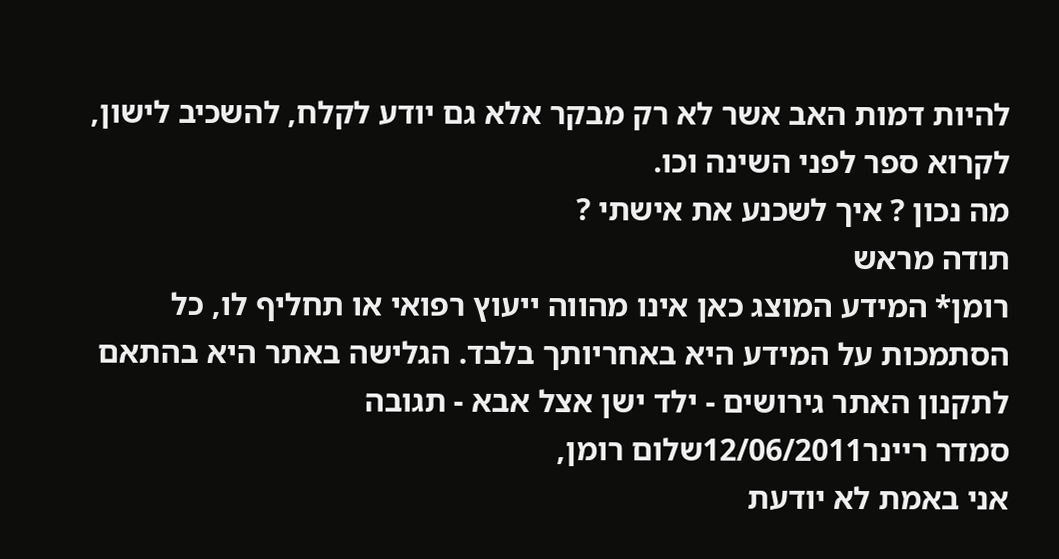להיות דמות האב אשר לא רק מבקר אלא גם יודע לקלח, להשכיב לישון, לקרוא ספר לפני השינה וכו.
מה נכון ? איך לשכנע את אישתי ?
תודה מראש
רומן* המידע המוצג כאן אינו מהווה ייעוץ רפואי או תחליף לו, כל הסתמכות על המידע היא באחריותך בלבד. הגלישה באתר היא בהתאם לתקנון האתר גירושים - ילד ישן אצל אבא - תגובה
סמדר ריינר12/06/2011שלום רומן,
אני באמת לא יודעת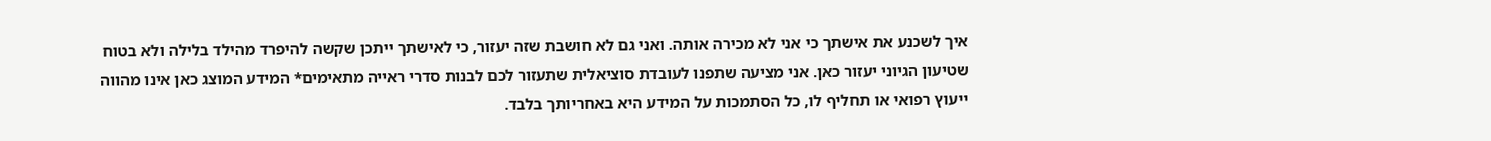איך לשכנע את אישתך כי אני לא מכירה אותה. ואני גם לא חושבת שזה יעזור, כי לאישתך ייתכן שקשה להיפרד מהילד בלילה ולא בטוח שטיעון הגיוני יעזור כאן. אני מציעה שתפנו לעובדת סוציאלית שתעזור לכם לבנות סדרי ראייה מתאימים* המידע המוצג כאן אינו מהווה ייעוץ רפואי או תחליף לו, כל הסתמכות על המידע היא באחריותך בלבד.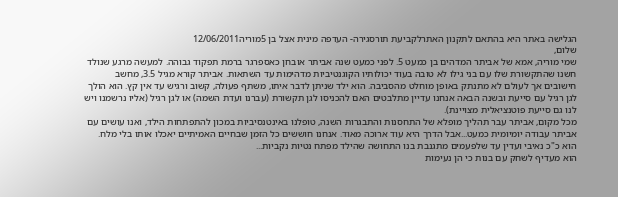הגלישה באתר היא בהתאם לתקנון האתרלקביעת תורסגירה- העדפה מינית אצל בן 5מוריה12/06/2011
שלום,
שמי מוריה, אמא של אביתר המדהים בן כמעט 5. לפני כמעט שנה אביתר אובחן כאספרגר ברמת תפקוד גבוהה. למעשה מרגע שנולד חשנו שהתקשורת שלו עם בני גילו לא טובה בעוד יכולותיו הקוגנטיביות מדהימות עד השתאות. אביתר קורא מגיל 3.5, מחשב חישובים אך לעולם לא מתנתק באופן מוחלט מהסביבה. הוא ילד שניתן לדבר איתו, משתף פעולה, קשוב ורגיש עד אין קץ. הוא הולך לגן רגיל עם סייעת ובשנה הבאה אנחנו עדיין מתלבטים האם להכניסו לגן תקשורת (עברנו ועדת השמה) או לגן רגיל (אליו נרשמנו ויש לנו גם סייעת פוטנציאלית מצויינת).
מכל מקום, אביתר עבר תהליך מופלא של התחסנות והתבגרות השנה, טופלנו באינטנסיביות במכון להתפתחות הילד, ואנו עושים עם אביתר עבודה יומיומית כמעט...אבל הדרך היא עוד ארוכה מאוד. אנחנו חוששים כל הזמן שבחיים האמיתיים יאכלו אותו בלי מלח. הוא כ"כ נאיבי ועדין עד שלפעמים מתגנבת בנו התחושה שהילד מפתח נטיות נקביות...
הוא מעדיף לשחק עם בנות כי הן נעימות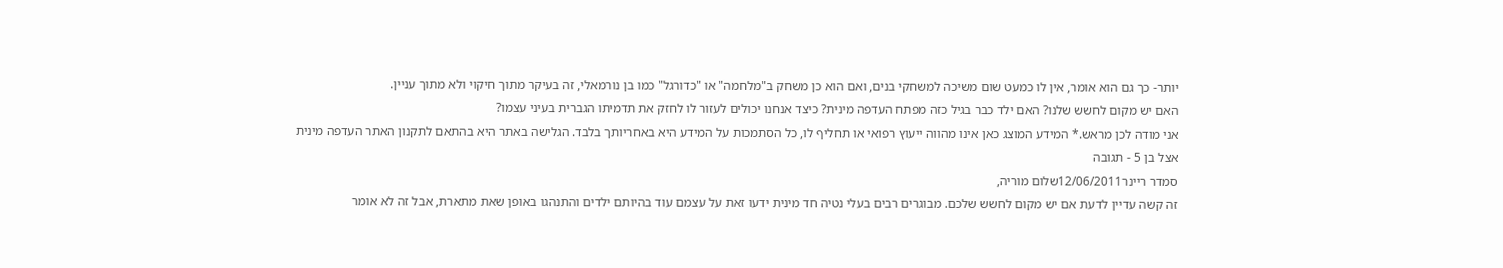יותר- כך גם הוא אומר, אין לו כמעט שום משיכה למשחקי בנים, ואם הוא כן משחק ב"מלחמה" או "כדורגל" כמו בן נורמאלי, זה בעיקר מתוך חיקוי ולא מתוך עניין.
האם יש מקום לחשש שלנו? האם ילד כבר בגיל כזה מפתח העדפה מינית? כיצד אנחנו יכולים לעזור לו לחזק את תדמיתו הגברית בעיני עצמו?
אני מודה לכן מראש.* המידע המוצג כאן אינו מהווה ייעוץ רפואי או תחליף לו, כל הסתמכות על המידע היא באחריותך בלבד. הגלישה באתר היא בהתאם לתקנון האתר העדפה מינית אצל בן 5 - תגובה
סמדר ריינר12/06/2011שלום מוריה,
זה קשה עדיין לדעת אם יש מקום לחשש שלכם. מבוגרים רבים בעלי נטיה חד מינית ידעו זאת על עצמם עוד בהיותם ילדים והתנהגו באופן שאת מתארת, אבל זה לא אומר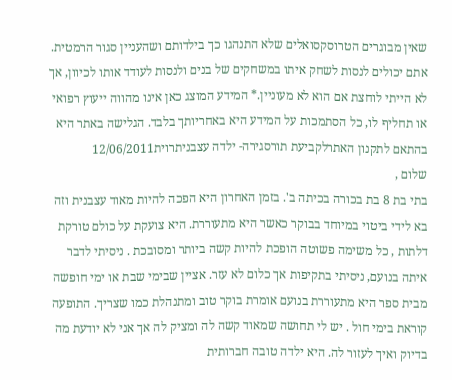שאין מבוגרים הטרוסקסואלים שלא התנהגו כך בילדותם ושהעניין סגור הרמטית. אתם יכולים לנסות לשחק איתו במשחקים של בנים ולנסות לעודד אותו לכיוון, אך לא הייתי לוחצת אם הוא לא מעוניין.* המידע המוצג כאן אינו מהווה ייעוץ רפואי או תחליף לו, כל הסתמכות על המידע היא באחריותך בלבד. הגלישה באתר היא בהתאם לתקנון האתרלקביעת תורסגירה- ילדה עצבניתרוית12/06/2011
שלום ,
בתי בת 8 בת בכורה בכיתה ב'. בזמן האחרון היא הפכה להיות מאוד עצבנית וזה בא לידי ביטוי במיוחד בבוקר כאשר היא מתעוררת. היא צועקת על כולם טורקת דלתות , כל משימה פשוטה הופכת להיות קשה ביותר ומסובכת . ניסיתי לדבר איתה בנועם, ניסיתי בתקיפות אך כלום לא עזר. אציין שבימי שבת או ימי חופשה מבית ספר היא מתעוררת בנועם אומרת בוקר טוב ומתנהלת כמו שצריך. התופעה קוראת בימי חול . יש לי תחושה שמאוד קשה לה ומציק לה אך אני לא יודעת מה בדיוק ואיך לעזור לה. היא ילדה טובה חברותית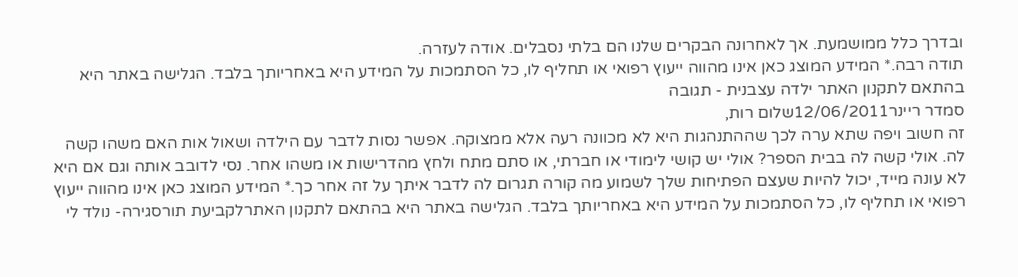ובדרך כלל ממושמעת. אך לאחרונה הבקרים שלנו הם בלתי נסבלים. אודה לעזרה.
תודה רבה.* המידע המוצג כאן אינו מהווה ייעוץ רפואי או תחליף לו, כל הסתמכות על המידע היא באחריותך בלבד. הגלישה באתר היא בהתאם לתקנון האתר ילדה עצבנית - תגובה
סמדר ריינר12/06/2011שלום רות,
זה חשוב ויפה שתא ערה לכך שההתנהגות היא לא מכוונה רעה אלא ממצוקה. אפשר נסות לדבר עם הילדה ושאול אות האם משהו קשה לה. אולי קשה לה בבית הספר? אולי יש קושי לימודי או חברתי, או סתם מתח ולחץ מהדרישות או משהו אחר. נסי לדובב אותה וגם אם היא לא עונה מייד, יכול להיות שעצם הפתיחות שלך לשמוע מה קורה תגרום לה לדבר איתך על זה אחר כך.* המידע המוצג כאן אינו מהווה ייעוץ רפואי או תחליף לו, כל הסתמכות על המידע היא באחריותך בלבד. הגלישה באתר היא בהתאם לתקנון האתרלקביעת תורסגירה- נולד לי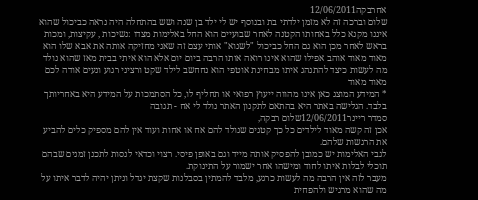אחרבקה12/06/2011
שלום וברכה זה לא מזמן ילדתי בת ובנוסף יש לי ילד בן שנה ושש בהתחלה היה נראה כביכול שהוא איננו מקנא כלל באחותו הקטנה לאחר שבועיים הוא החל באלימות מצדו :נשיכות , עקיצות, ומכות בראש לאחר מכן הוא גם החל כביכול "לשנוא" אותי עצם זה שאני מחזיקה אותה את אבא שלו הוא מאוד מאוד אוהב אפילו שהוא אינו רואה אותו הרבה ביום יום אלא הוא איתי בבית מאז שהוא נולד מה לעשות כיצד להתנהג איתו מבחינת אוטפי הוא נחחשב לילד שקט ורציני רגוע ונעים אודה לכם מאוד מאוד
* המידע המוצג כאן אינו מהווה ייעוץ רפואי או תחליף לו, כל הסתמכות על המידע היא באחריותך בלבד. הגלישה באתר היא בהתאם לתקנון האתר נולד לי אח - תגובה
סמדר ריינר12/06/2011שלום רבקה,
אכן זה קשה מאוד לילדים כל כך קטנים שנולד להם אח או אחות ועוד אין להם מספיק כלים להביע את הרגשות שלהם.
לגבי האלימות יש כמובן להפסיק אותה מייד וגם באופן פיסי. רצוי וכדאי לנסות לתכנן זמנים שבהם תוכלי לבלות איתו לחוד ומישהו אחר ישמור על התינוקת.
מעבר לזה אין הרבה מה לעשות כרגע, מלבד להמתין בסבלנות שקצת יגדל וניתן יהיה לדבר איתו על מה שהוא מרגיש ולהפחית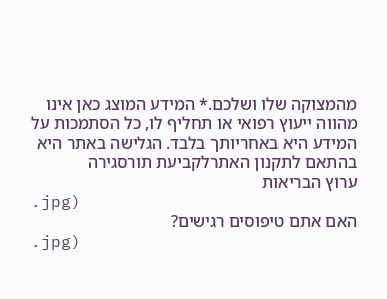מהמצוקה שלו ושלכם.* המידע המוצג כאן אינו מהווה ייעוץ רפואי או תחליף לו, כל הסתמכות על המידע היא באחריותך בלבד. הגלישה באתר היא בהתאם לתקנון האתרלקביעת תורסגירה
ערוץ הבריאות
.jpg)
האם אתם טיפוסים רגישים?
.jpg)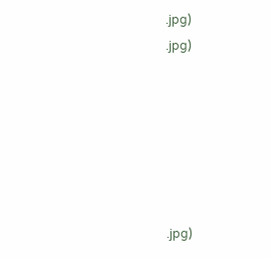.jpg)
.jpg)






.jpg)